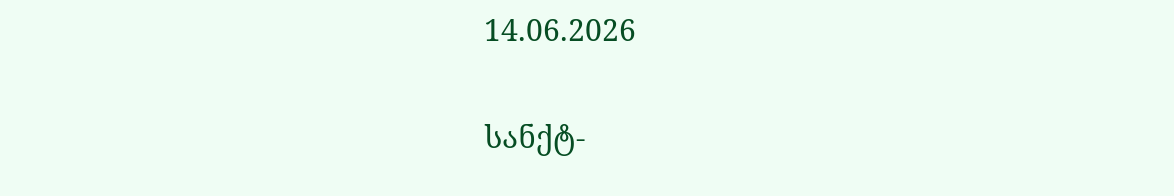14.06.2026

სანქტ-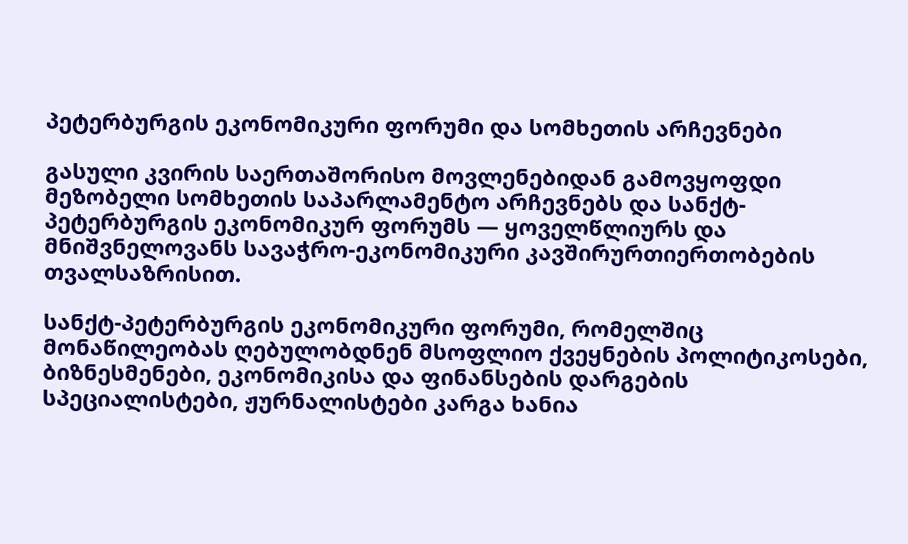პეტერბურგის ეკონომიკური ფორუმი და სომხეთის არჩევნები

გასული კვირის საერთაშორისო მოვლენებიდან გამოვყოფდი მეზობელი სომხეთის საპარლამენტო არჩევნებს და სანქტ-პეტერბურგის ეკონომიკურ ფორუმს — ყოველწლიურს და მნიშვნელოვანს სავაჭრო-ეკონომიკური კავშირურთიერთობების თვალსაზრისით.

სანქტ-პეტერბურგის ეკონომიკური ფორუმი, რომელშიც მონაწილეობას ღებულობდნენ მსოფლიო ქვეყნების პოლიტიკოსები, ბიზნესმენები, ეკონომიკისა და ფინანსების დარგების სპეციალისტები, ჟურნალისტები კარგა ხანია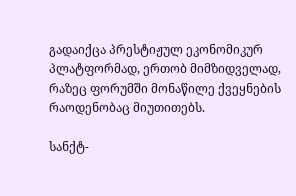გადაიქცა პრესტიჟულ ეკონომიკურ პლატფორმად, ერთობ მიმზიდველად, რაზეც ფორუმში მონაწილე ქვეყნების რაოდენობაც მიუთითებს.

სანქტ-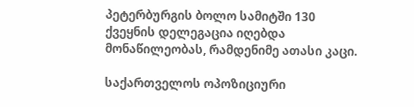პეტერბურგის ბოლო სამიტში 130 ქვეყნის დელეგაცია იღებდა მონაწილეობას, რამდენიმე ათასი კაცი.

საქართველოს ოპოზიციური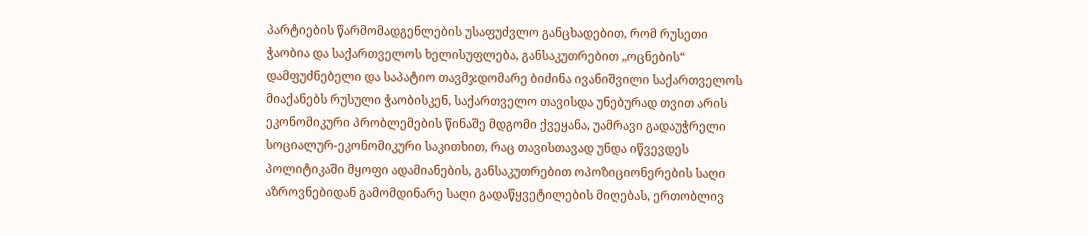პარტიების წარმომადგენლების უსაფუძვლო განცხადებით, რომ რუსეთი ჭაობია და საქართველოს ხელისუფლება, განსაკუთრებით „ოცნების“ დამფუძნებელი და საპატიო თავმჯდომარე ბიძინა ივანიშვილი საქართველოს მიაქანებს რუსული ჭაობისკენ, საქართველო თავისდა უნებურად თვით არის ეკონომიკური პრობლემების წინაშე მდგომი ქვეყანა, უამრავი გადაუჭრელი სოციალურ-ეკონომიკური საკითხით, რაც თავისთავად უნდა იწვევდეს პოლიტიკაში მყოფი ადამიანების, განსაკუთრებით ოპოზიციონერების საღი აზროვნებიდან გამომდინარე საღი გადაწყვეტილების მიღებას, ერთობლივ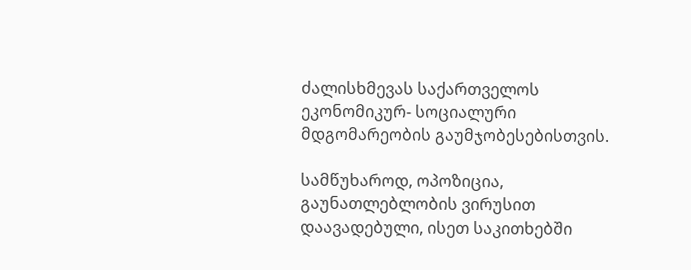ძალისხმევას საქართველოს ეკონომიკურ- სოციალური მდგომარეობის გაუმჯობესებისთვის.

სამწუხაროდ, ოპოზიცია, გაუნათლებლობის ვირუსით დაავადებული, ისეთ საკითხებში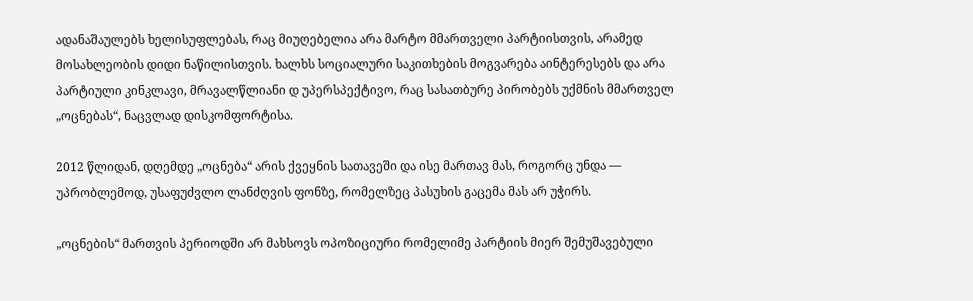ადანაშაულებს ხელისუფლებას, რაც მიუღებელია არა მარტო მმართველი პარტიისთვის, არამედ მოსახლეობის დიდი ნაწილისთვის. ხალხს სოციალური საკითხების მოგვარება აინტერესებს და არა პარტიული კინკლავი, მრავალწლიანი დ უპერსპექტივო, რაც სასათბურე პირობებს უქმნის მმართველ „ოცნებას“, ნაცვლად დისკომფორტისა.

2012 წლიდან, დღემდე „ოცნება“ არის ქვეყნის სათავეში და ისე მართავ მას, როგორც უნდა — უპრობლემოდ, უსაფუძვლო ლანძღვის ფონზე, რომელზეც პასუხის გაცემა მას არ უჭირს.

„ოცნების“ მართვის პერიოდში არ მახსოვს ოპოზიციური რომელიმე პარტიის მიერ შემუშავებული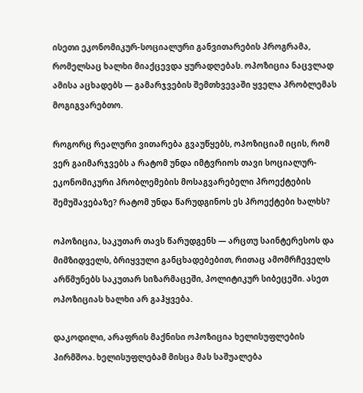ისეთი ეკონომიკურ-სოციალური განვითარების პროგრამა, რომელსაც ხალხი მიაქცევდა ყურადღებას. ოპოზიცია ნაცვლად ამისა აცხადებს — გამარჯვების შემთხვევაში ყველა პრობლემას მოგიგვარებთო.

როგორც რეალური ვითარება გვაუწყებს, ოპოზიციამ იცის, რომ ვერ გაიმარჯვებს ა რატომ უნდა იმტვრიოს თავი სოციალურ-ეკონომიკური პრობლემების მოსაგვარებელი პროექტების შემუშავებაზე? რატომ უნდა წარუდგინოს ეს პროექტები ხალხს?

ოპოზიცია, საკუთარ თავს წარუდგენს — არცთუ საინტერესოს და მიმზიდველს, ბრიყვული განცხადებებით, რითაც ამომრჩეველს არწმუნებს საკუთარ სიზარმაცეში, პოლიტიკურ სიბეცეში. ასეთ ოპოზიციას ხალხი არ გაჰყვება.

დაკოდილი, არაფრის მაქნისი ოპოზიცია ხელისუფლების პირმშოა. ხელისუფლებამ მისცა მას საშუალება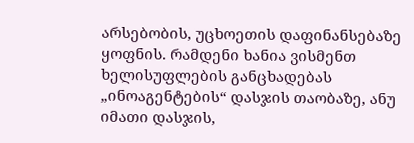არსებობის, უცხოეთის დაფინანსებაზე ყოფნის. რამდენი ხანია ვისმენთ ხელისუფლების განცხადებას „ინოაგენტების“ დასჯის თაობაზე, ანუ იმათი დასჯის,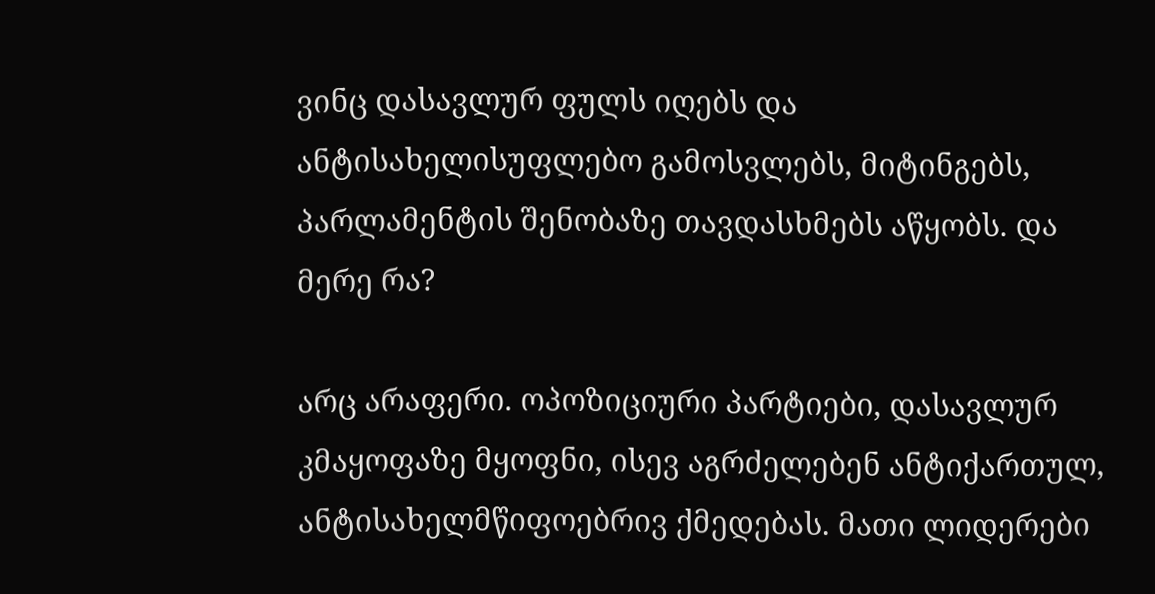ვინც დასავლურ ფულს იღებს და ანტისახელისუფლებო გამოსვლებს, მიტინგებს, პარლამენტის შენობაზე თავდასხმებს აწყობს. და მერე რა?

არც არაფერი. ოპოზიციური პარტიები, დასავლურ კმაყოფაზე მყოფნი, ისევ აგრძელებენ ანტიქართულ, ანტისახელმწიფოებრივ ქმედებას. მათი ლიდერები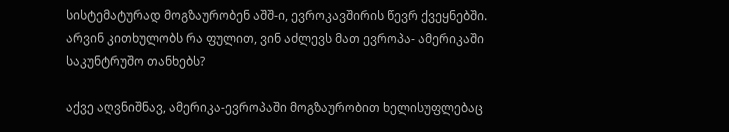სისტემატურად მოგზაურობენ აშშ-ი, ევროკავშირის წევრ ქვეყნებში. არვინ კითხულობს რა ფულით, ვინ აძლევს მათ ევროპა- ამერიკაში საკუნტრუშო თანხებს?

აქვე აღვნიშნავ, ამერიკა-ევროპაში მოგზაურობით ხელისუფლებაც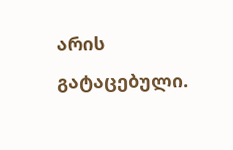არის გატაცებული.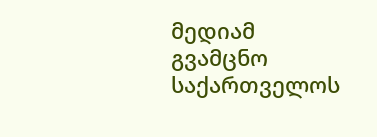მედიამ გვამცნო საქართველოს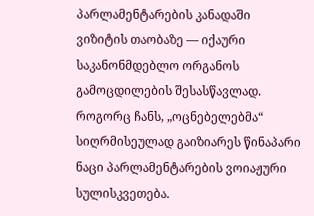პარლამენტარების კანადაში ვიზიტის თაობაზე — იქაური საკანონმდებლო ორგანოს გამოცდილების შესასწავლად. როგორც ჩანს, „ოცნებელებმა“ სიღრმისეულად გაიზიარეს წინაპარი ნაცი პარლამენტარების ვოიაჟური სულისკვეთება.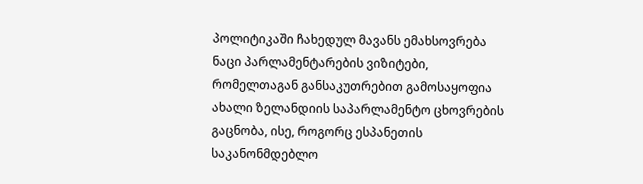პოლიტიკაში ჩახედულ მავანს ემახსოვრება ნაცი პარლამენტარების ვიზიტები, რომელთაგან განსაკუთრებით გამოსაყოფია ახალი ზელანდიის საპარლამენტო ცხოვრების გაცნობა, ისე, როგორც ესპანეთის საკანონმდებლო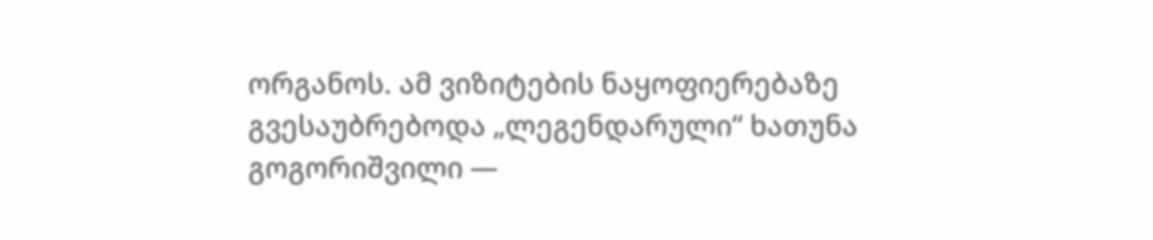ორგანოს. ამ ვიზიტების ნაყოფიერებაზე გვესაუბრებოდა „ლეგენდარული“ ხათუნა გოგორიშვილი —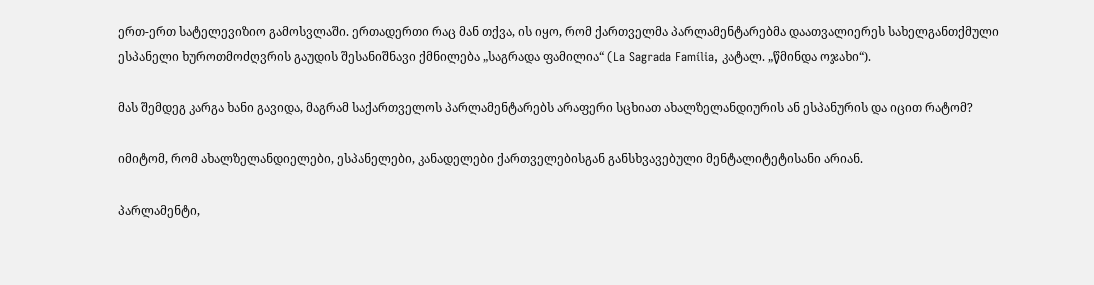ერთ-ერთ სატელევიზიო გამოსვლაში. ერთადერთი რაც მან თქვა, ის იყო, რომ ქართველმა პარლამენტარებმა დაათვალიერეს სახელგანთქმული ესპანელი ხუროთმოძღვრის გაუდის შესანიშნავი ქმნილება „საგრადა ფამილია“ (La Sagrada Família, კატალ. „წმინდა ოჯახი“).

მას შემდეგ კარგა ხანი გავიდა, მაგრამ საქართველოს პარლამენტარებს არაფერი სცხიათ ახალზელანდიურის ან ესპანურის და იცით რატომ?

იმიტომ, რომ ახალზელანდიელები, ესპანელები, კანადელები ქართველებისგან განსხვავებული მენტალიტეტისანი არიან.

პარლამენტი,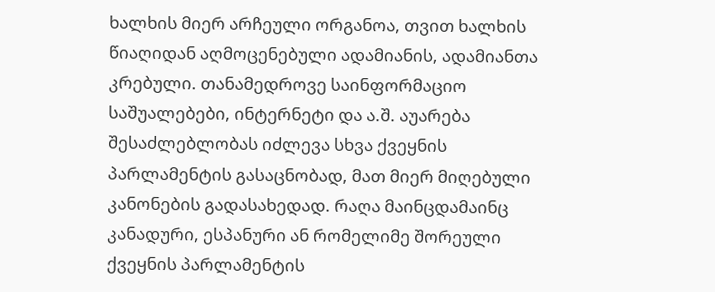ხალხის მიერ არჩეული ორგანოა, თვით ხალხის წიაღიდან აღმოცენებული ადამიანის, ადამიანთა კრებული. თანამედროვე საინფორმაციო საშუალებები, ინტერნეტი და ა.შ. აუარება შესაძლებლობას იძლევა სხვა ქვეყნის პარლამენტის გასაცნობად, მათ მიერ მიღებული კანონების გადასახედად. რაღა მაინცდამაინც კანადური, ესპანური ან რომელიმე შორეული ქვეყნის პარლამენტის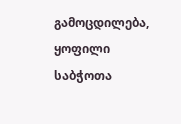გამოცდილება, ყოფილი საბჭოთა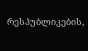რესპუბლიკების,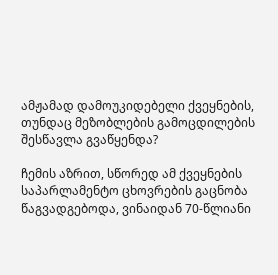ამჟამად დამოუკიდებელი ქვეყნების, თუნდაც მეზობლების გამოცდილების შესწავლა გვაწყენდა?

ჩემის აზრით, სწორედ ამ ქვეყნების საპარლამენტო ცხოვრების გაცნობა წაგვადგებოდა, ვინაიდან 70-წლიანი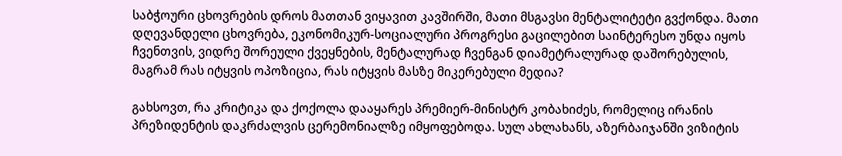საბჭოური ცხოვრების დროს მათთან ვიყავით კავშირში, მათი მსგავსი მენტალიტეტი გვქონდა. მათი დღევანდელი ცხოვრება, ეკონომიკურ-სოციალური პროგრესი გაცილებით საინტერესო უნდა იყოს ჩვენთვის, ვიდრე შორეული ქვეყნების, მენტალურად ჩვენგან დიამეტრალურად დაშორებულის, მაგრამ რას იტყვის ოპოზიცია, რას იტყვის მასზე მიკერებული მედია?

გახსოვთ, რა კრიტიკა და ქოქოლა დააყარეს პრემიერ-მინისტრ კობახიძეს, რომელიც ირანის პრეზიდენტის დაკრძალვის ცერემონიალზე იმყოფებოდა. სულ ახლახანს, აზერბაიჯანში ვიზიტის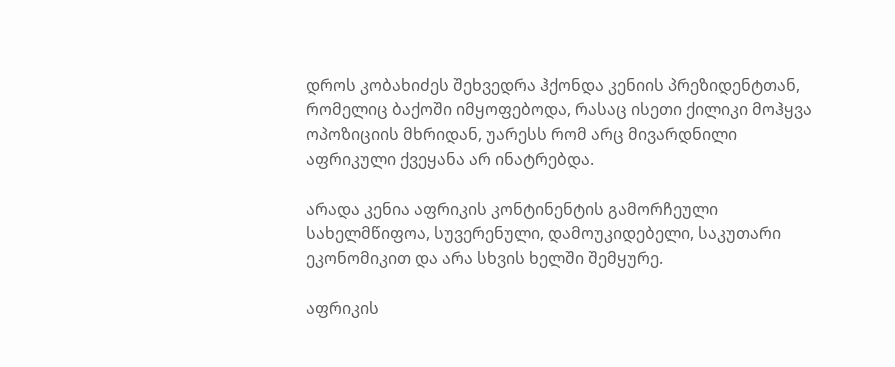დროს კობახიძეს შეხვედრა ჰქონდა კენიის პრეზიდენტთან, რომელიც ბაქოში იმყოფებოდა, რასაც ისეთი ქილიკი მოჰყვა ოპოზიციის მხრიდან, უარესს რომ არც მივარდნილი აფრიკული ქვეყანა არ ინატრებდა.

არადა კენია აფრიკის კონტინენტის გამორჩეული სახელმწიფოა, სუვერენული, დამოუკიდებელი, საკუთარი ეკონომიკით და არა სხვის ხელში შემყურე.

აფრიკის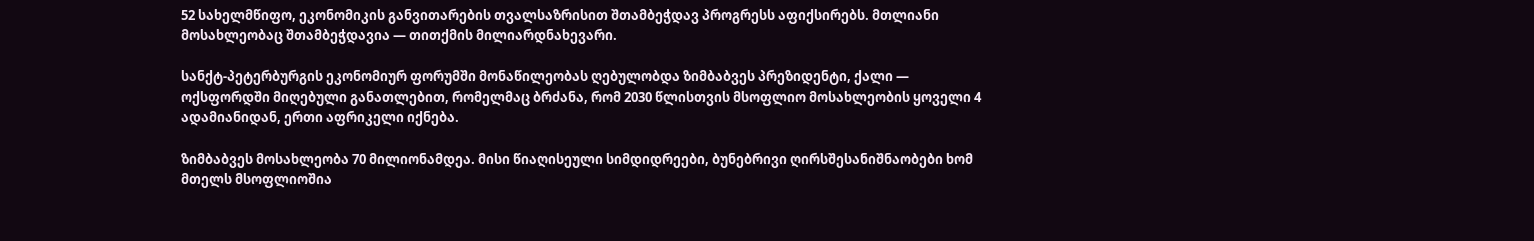52 სახელმწიფო, ეკონომიკის განვითარების თვალსაზრისით შთამბეჭდავ პროგრესს აფიქსირებს. მთლიანი მოსახლეობაც შთამბეჭდავია — თითქმის მილიარდნახევარი.

სანქტ-პეტერბურგის ეკონომიურ ფორუმში მონაწილეობას ღებულობდა ზიმბაბვეს პრეზიდენტი, ქალი — ოქსფორდში მიღებული განათლებით, რომელმაც ბრძანა, რომ 2030 წლისთვის მსოფლიო მოსახლეობის ყოველი 4  ადამიანიდან, ერთი აფრიკელი იქნება.

ზიმბაბვეს მოსახლეობა 70 მილიონამდეა. მისი წიაღისეული სიმდიდრეები, ბუნებრივი ღირსშესანიშნაობები ხომ მთელს მსოფლიოშია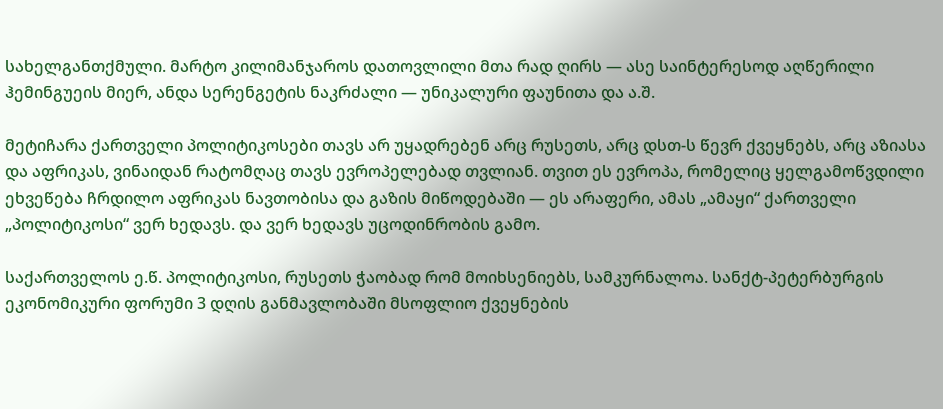სახელგანთქმული. მარტო კილიმანჯაროს დათოვლილი მთა რად ღირს — ასე საინტერესოდ აღწერილი ჰემინგუეის მიერ, ანდა სერენგეტის ნაკრძალი — უნიკალური ფაუნითა და ა.შ.

მეტიჩარა ქართველი პოლიტიკოსები თავს არ უყადრებენ არც რუსეთს, არც დსთ-ს წევრ ქვეყნებს, არც აზიასა და აფრიკას, ვინაიდან რატომღაც თავს ევროპელებად თვლიან. თვით ეს ევროპა, რომელიც ყელგამოწვდილი ეხვეწება ჩრდილო აფრიკას ნავთობისა და გაზის მიწოდებაში — ეს არაფერი, ამას „ამაყი“ ქართველი „პოლიტიკოსი“ ვერ ხედავს. და ვერ ხედავს უცოდინრობის გამო.

საქართველოს ე.წ. პოლიტიკოსი, რუსეთს ჭაობად რომ მოიხსენიებს, სამკურნალოა. სანქტ-პეტერბურგის ეკონომიკური ფორუმი 3 დღის განმავლობაში მსოფლიო ქვეყნების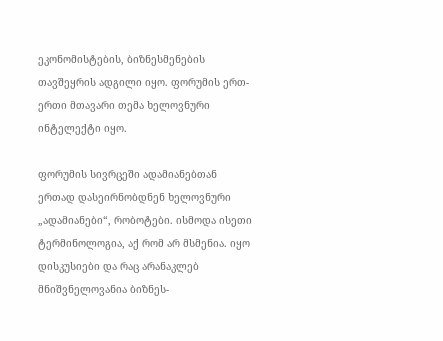ეკონომისტების, ბიზნესმენების თავშეყრის ადგილი იყო. ფორუმის ერთ-ერთი მთავარი თემა ხელოვნური ინტელექტი იყო.

ფორუმის სივრცეში ადამიანებთან ერთად დასეირნობდნენ ხელოვნური „ადამიანები“, რობოტები. ისმოდა ისეთი ტერმინოლოგია, აქ რომ არ მსმენია. იყო დისკუსიები და რაც არანაკლებ მნიშვნელოვანია ბიზნეს-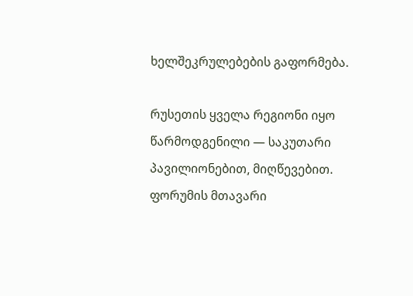ხელშეკრულებების გაფორმება.

რუსეთის ყველა რეგიონი იყო წარმოდგენილი — საკუთარი პავილიონებით, მიღწევებით. ფორუმის მთავარი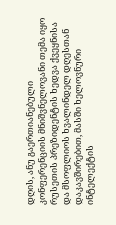დღის, ანუ გაერთიანებული კონფერენციის მნიშვნელოვანი თემა იყო რუსეთის პრეზიდენტის ხედვა ქვეყნისა და მსოფლიოს ხვალინდელ დღესთან დაკავშირებით, მასში ხელოვნური ინტელექტის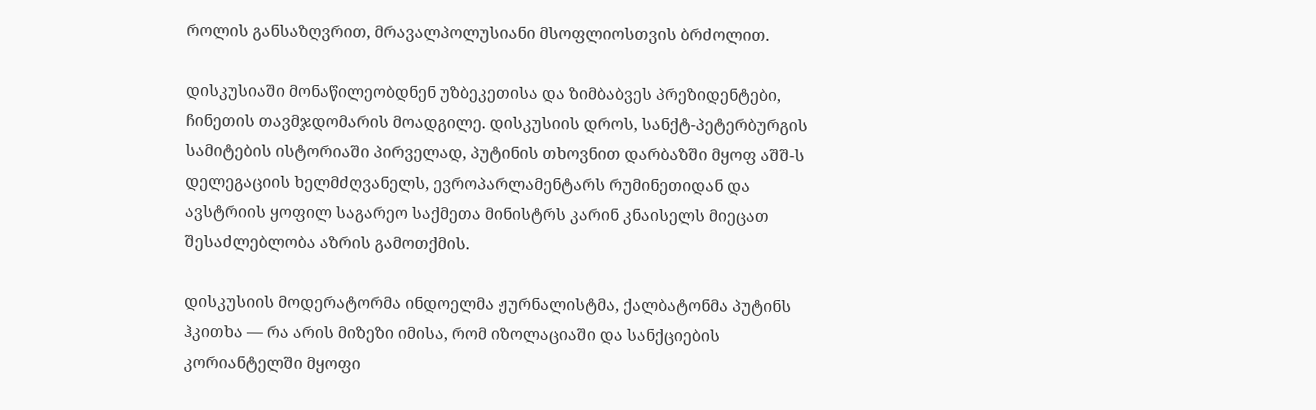როლის განსაზღვრით, მრავალპოლუსიანი მსოფლიოსთვის ბრძოლით.

დისკუსიაში მონაწილეობდნენ უზბეკეთისა და ზიმბაბვეს პრეზიდენტები, ჩინეთის თავმჯდომარის მოადგილე. დისკუსიის დროს, სანქტ-პეტერბურგის სამიტების ისტორიაში პირველად, პუტინის თხოვნით დარბაზში მყოფ აშშ-ს დელეგაციის ხელმძღვანელს, ევროპარლამენტარს რუმინეთიდან და ავსტრიის ყოფილ საგარეო საქმეთა მინისტრს კარინ კნაისელს მიეცათ შესაძლებლობა აზრის გამოთქმის.

დისკუსიის მოდერატორმა ინდოელმა ჟურნალისტმა, ქალბატონმა პუტინს ჰკითხა — რა არის მიზეზი იმისა, რომ იზოლაციაში და სანქციების კორიანტელში მყოფი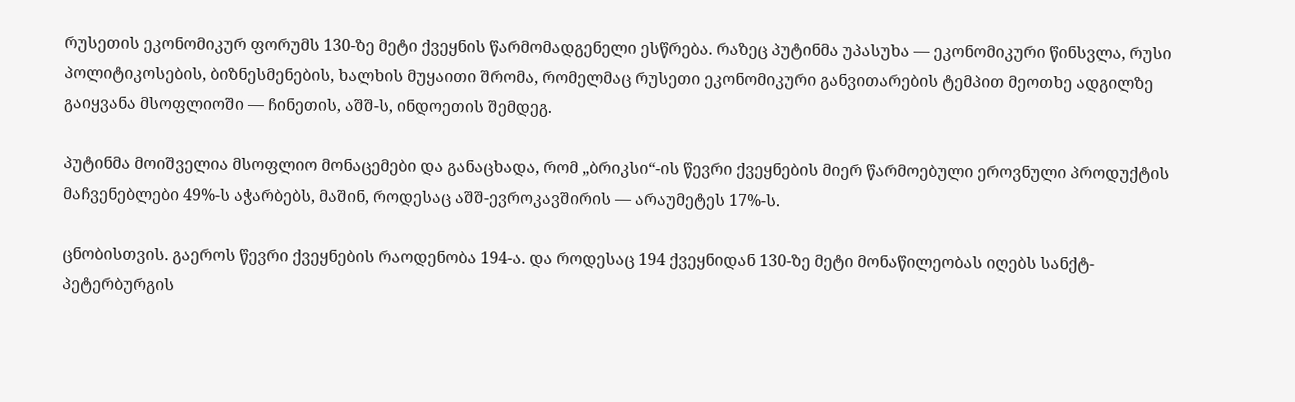რუსეთის ეკონომიკურ ფორუმს 130-ზე მეტი ქვეყნის წარმომადგენელი ესწრება. რაზეც პუტინმა უპასუხა — ეკონომიკური წინსვლა, რუსი პოლიტიკოსების, ბიზნესმენების, ხალხის მუყაითი შრომა, რომელმაც რუსეთი ეკონომიკური განვითარების ტემპით მეოთხე ადგილზე გაიყვანა მსოფლიოში — ჩინეთის, აშშ-ს, ინდოეთის შემდეგ.

პუტინმა მოიშველია მსოფლიო მონაცემები და განაცხადა, რომ „ბრიკსი“-ის წევრი ქვეყნების მიერ წარმოებული ეროვნული პროდუქტის მაჩვენებლები 49%-ს აჭარბებს, მაშინ, როდესაც აშშ-ევროკავშირის — არაუმეტეს 17%-ს.

ცნობისთვის. გაეროს წევრი ქვეყნების რაოდენობა 194-ა. და როდესაც 194 ქვეყნიდან 130-ზე მეტი მონაწილეობას იღებს სანქტ-პეტერბურგის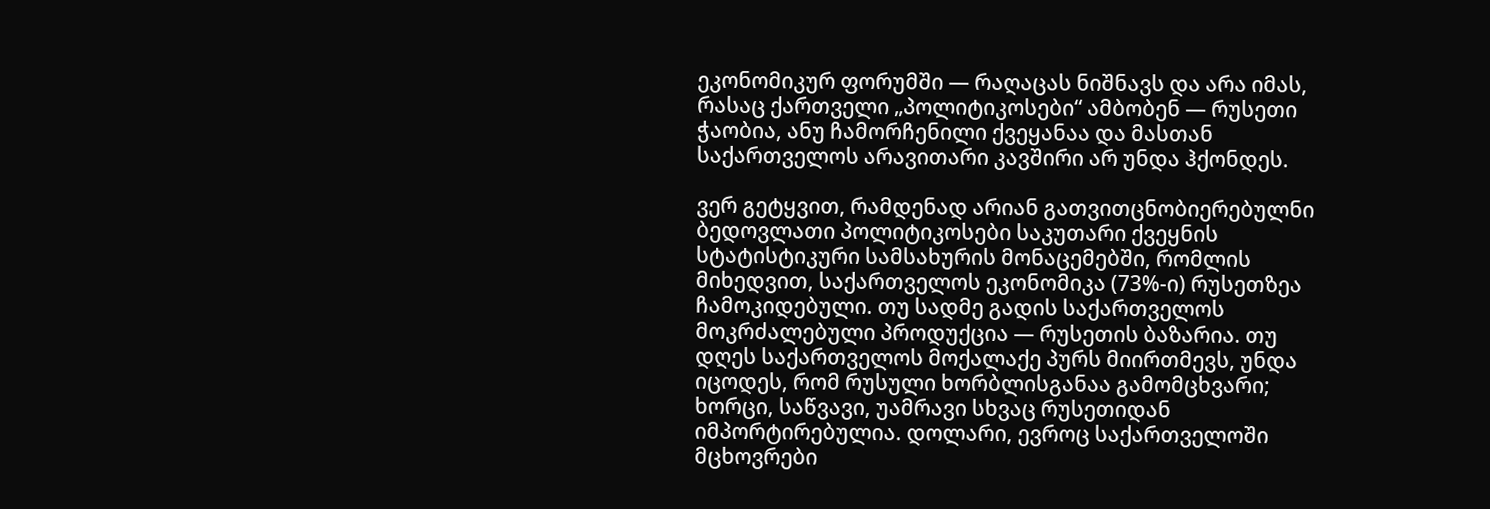ეკონომიკურ ფორუმში — რაღაცას ნიშნავს და არა იმას, რასაც ქართველი „პოლიტიკოსები“ ამბობენ — რუსეთი ჭაობია, ანუ ჩამორჩენილი ქვეყანაა და მასთან საქართველოს არავითარი კავშირი არ უნდა ჰქონდეს.

ვერ გეტყვით, რამდენად არიან გათვითცნობიერებულნი ბედოვლათი პოლიტიკოსები საკუთარი ქვეყნის სტატისტიკური სამსახურის მონაცემებში, რომლის მიხედვით, საქართველოს ეკონომიკა (73%-ი) რუსეთზეა ჩამოკიდებული. თუ სადმე გადის საქართველოს მოკრძალებული პროდუქცია — რუსეთის ბაზარია. თუ დღეს საქართველოს მოქალაქე პურს მიირთმევს, უნდა იცოდეს, რომ რუსული ხორბლისგანაა გამომცხვარი; ხორცი, საწვავი, უამრავი სხვაც რუსეთიდან იმპორტირებულია. დოლარი, ევროც საქართველოში მცხოვრები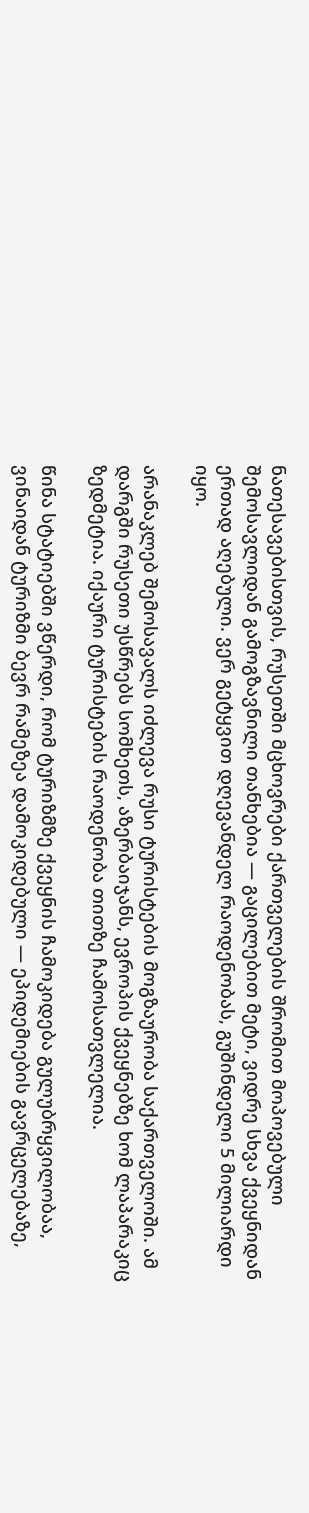ნათესავებისთვის, რუსეთში მცხოვრები ქართველების შრომით მოპოვებული შემოსავლიდან გამოგზავნილი თანხებია — გაცილებით მეტი, ვიდრე სხვა ქვეყნიდან ერთად აღებული. ვერ გეტყვით დღევანდელ რაოდენობას, გუშინდელი 5 მილიარდი იყო.

არანაკლებ შემოსავალს იძლევა რუსი ტურისტების მოგზაურობა საქართველოში. ამ დარგში რუსეთი უსწრებს სომხეთს, აზერბაიჯანს, ევროპის ქვეყნებზე ხომ ლაპარაკიც ზედმეტია. იქაური ტურისტების რაოდენობა თითზე ჩამოსათვლელია.

წინა სტატიებში ვწერდი, რომ ტურიზმზე ქვეყნის ჩამოკიდება გულუბრყვილობაა, ვინაიდან ტურიზმი ბევრ რამეზეა დამოკიდებული — ეპიდემიების გავრცელებაზე,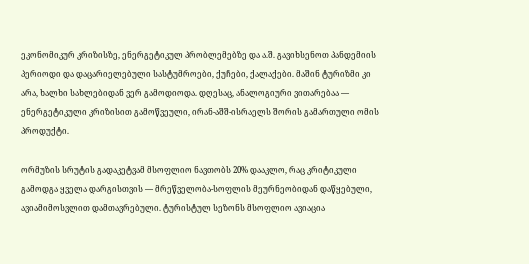ეკონომიკურ კრიზისზე, ენერგეტიკულ პრობლემებზე და ა.შ. გავიხსენოთ პანდემიის პერიოდი და დაცარიელებული სასტუმროები, ქუჩები, ქალაქები. მაშინ ტურიზმი კი არა, ხალხი სახლებიდან ვერ გამოდიოდა. დღესაც, ანალოგიური ვითარებაა — ენერგეტიკული კრიზისით გამოწვეული, ირან-აშშ-ისრაელს შორის გამართული ომის პროდუქტი.

ორმუზის სრუტის გადაკეტვამ მსოფლიო ნავთობს 20% დააკლო, რაც კრიტიკული გამოდგა ყველა დარგისთვის — მრეწველობა-სოფლის მეურნეობიდან დაწყებული, ავიამიმოსვლით დამთავრებული. ტურისტულ სეზონს მსოფლიო ავიაცია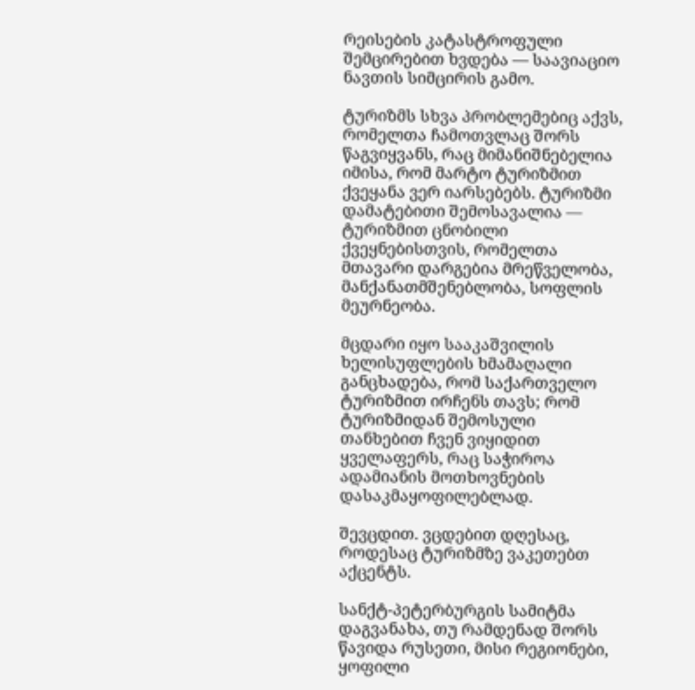რეისების კატასტროფული შემცირებით ხვდება — საავიაციო ნავთის სიმცირის გამო.

ტურიზმს სხვა პრობლემებიც აქვს, რომელთა ჩამოთვლაც შორს წაგვიყვანს, რაც მიმანიშნებელია იმისა, რომ მარტო ტურიზმით ქვეყანა ვერ იარსებებს. ტურიზმი დამატებითი შემოსავალია — ტურიზმით ცნობილი ქვეყნებისთვის, რომელთა მთავარი დარგებია მრეწველობა, მანქანათმშენებლობა, სოფლის მეურნეობა.

მცდარი იყო სააკაშვილის ხელისუფლების ხმამაღალი განცხადება, რომ საქართველო ტურიზმით ირჩენს თავს; რომ ტურიზმიდან შემოსული თანხებით ჩვენ ვიყიდით ყველაფერს, რაც საჭიროა ადამიანის მოთხოვნების დასაკმაყოფილებლად.

შევცდით. ვცდებით დღესაც, როდესაც ტურიზმზე ვაკეთებთ აქცენტს.

სანქტ-პეტერბურგის სამიტმა დაგვანახა, თუ რამდენად შორს წავიდა რუსეთი, მისი რეგიონები, ყოფილი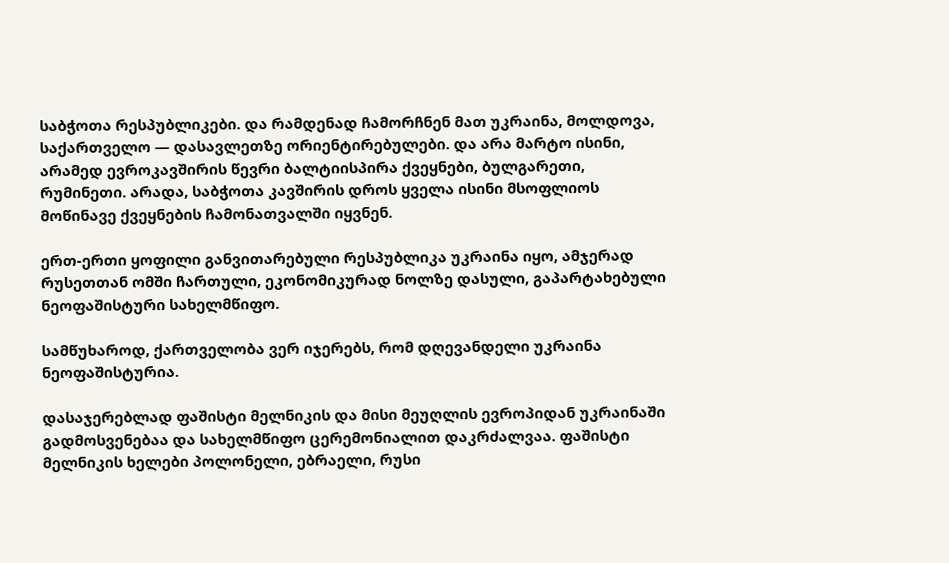საბჭოთა რესპუბლიკები. და რამდენად ჩამორჩნენ მათ უკრაინა, მოლდოვა, საქართველო — დასავლეთზე ორიენტირებულები. და არა მარტო ისინი, არამედ ევროკავშირის წევრი ბალტიისპირა ქვეყნები, ბულგარეთი, რუმინეთი. არადა, საბჭოთა კავშირის დროს ყველა ისინი მსოფლიოს მოწინავე ქვეყნების ჩამონათვალში იყვნენ.

ერთ-ერთი ყოფილი განვითარებული რესპუბლიკა უკრაინა იყო, ამჯერად რუსეთთან ომში ჩართული, ეკონომიკურად ნოლზე დასული, გაპარტახებული ნეოფაშისტური სახელმწიფო.

სამწუხაროდ, ქართველობა ვერ იჯერებს, რომ დღევანდელი უკრაინა  ნეოფაშისტურია.

დასაჯერებლად ფაშისტი მელნიკის და მისი მეუღლის ევროპიდან უკრაინაში გადმოსვენებაა და სახელმწიფო ცერემონიალით დაკრძალვაა. ფაშისტი მელნიკის ხელები პოლონელი, ებრაელი, რუსი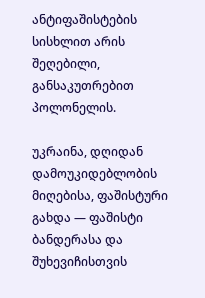ანტიფაშისტების სისხლით არის შეღებილი, განსაკუთრებით პოლონელის.

უკრაინა, დღიდან დამოუკიდებლობის მიღებისა, ფაშისტური გახდა — ფაშისტი ბანდერასა და შუხევიჩისთვის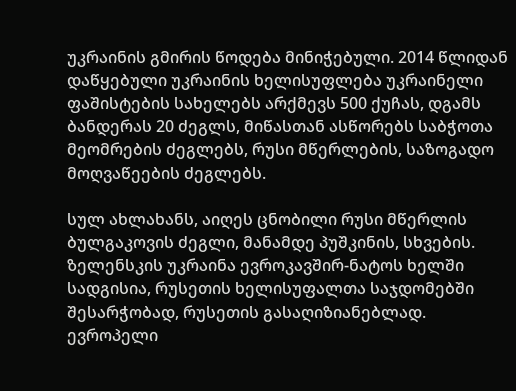უკრაინის გმირის წოდება მინიჭებული. 2014 წლიდან დაწყებული უკრაინის ხელისუფლება უკრაინელი ფაშისტების სახელებს არქმევს 500 ქუჩას, დგამს ბანდერას 20 ძეგლს, მიწასთან ასწორებს საბჭოთა მეომრების ძეგლებს, რუსი მწერლების, საზოგადო მოღვაწეების ძეგლებს.

სულ ახლახანს, აიღეს ცნობილი რუსი მწერლის ბულგაკოვის ძეგლი, მანამდე პუშკინის, სხვების. ზელენსკის უკრაინა ევროკავშირ-ნატოს ხელში სადგისია, რუსეთის ხელისუფალთა საჯდომებში შესარჭობად, რუსეთის გასაღიზიანებლად. ევროპელი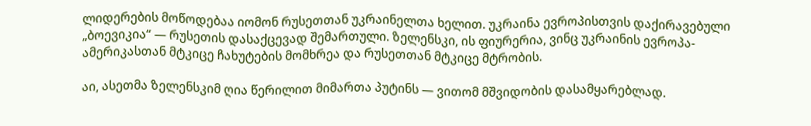ლიდერების მოწოდებაა იომონ რუსეთთან უკრაინელთა ხელით. უკრაინა ევროპისთვის დაქირავებული „ბოევიკია“ — რუსეთის დასაქცევად შემართული. ზელენსკი, ის ფიურერია, ვინც უკრაინის ევროპა-ამერიკასთან მტკიცე ჩახუტების მომხრეა და რუსეთთან მტკიცე მტრობის.

აი, ასეთმა ზელენსკიმ ღია წერილით მიმართა პუტინს — ვითომ მშვიდობის დასამყარებლად.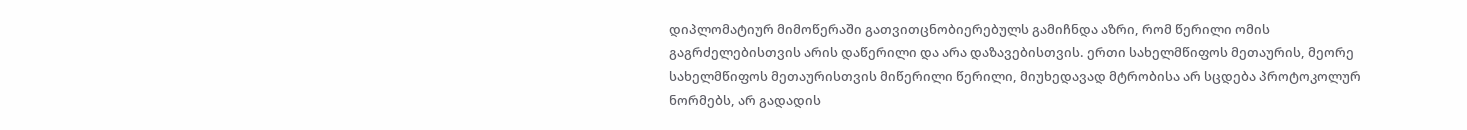დიპლომატიურ მიმოწერაში გათვითცნობიერებულს გამიჩნდა აზრი, რომ წერილი ომის გაგრძელებისთვის არის დაწერილი და არა დაზავებისთვის. ერთი სახელმწიფოს მეთაურის, მეორე სახელმწიფოს მეთაურისთვის მიწერილი წერილი, მიუხედავად მტრობისა არ სცდება პროტოკოლურ ნორმებს, არ გადადის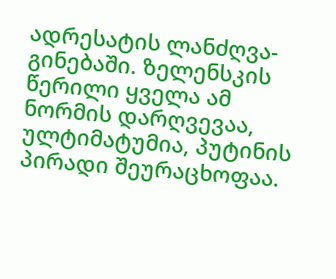ადრესატის ლანძღვა-გინებაში. ზელენსკის წერილი ყველა ამ ნორმის დარღვევაა, ულტიმატუმია, პუტინის პირადი შეურაცხოფაა.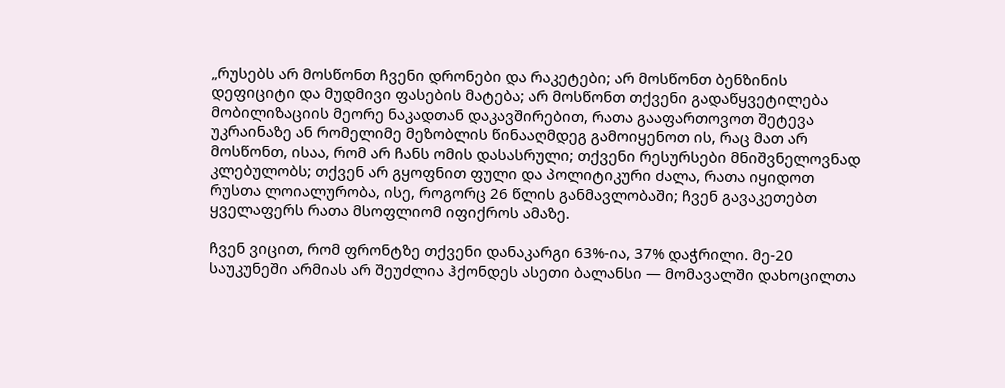„რუსებს არ მოსწონთ ჩვენი დრონები და რაკეტები; არ მოსწონთ ბენზინის დეფიციტი და მუდმივი ფასების მატება; არ მოსწონთ თქვენი გადაწყვეტილება მობილიზაციის მეორე ნაკადთან დაკავშირებით, რათა გააფართოვოთ შეტევა უკრაინაზე ან რომელიმე მეზობლის წინააღმდეგ გამოიყენოთ ის, რაც მათ არ მოსწონთ, ისაა, რომ არ ჩანს ომის დასასრული; თქვენი რესურსები მნიშვნელოვნად კლებულობს; თქვენ არ გყოფნით ფული და პოლიტიკური ძალა, რათა იყიდოთ რუსთა ლოიალურობა, ისე, როგორც 26 წლის განმავლობაში; ჩვენ გავაკეთებთ ყველაფერს რათა მსოფლიომ იფიქროს ამაზე.

ჩვენ ვიცით, რომ ფრონტზე თქვენი დანაკარგი 63%-ია, 37% დაჭრილი. მე-20 საუკუნეში არმიას არ შეუძლია ჰქონდეს ასეთი ბალანსი — მომავალში დახოცილთა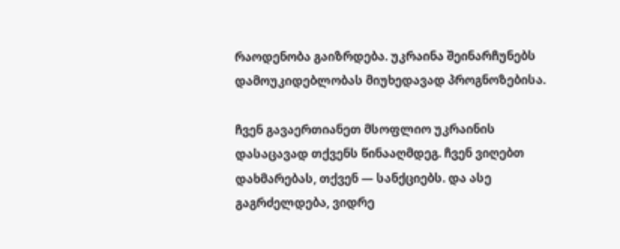რაოდენობა გაიზრდება. უკრაინა შეინარჩუნებს დამოუკიდებლობას მიუხედავად პროგნოზებისა.

ჩვენ გავაერთიანეთ მსოფლიო უკრაინის დასაცავად თქვენს წინააღმდეგ. ჩვენ ვიღებთ დახმარებას, თქვენ — სანქციებს. და ასე გაგრძელდება, ვიდრე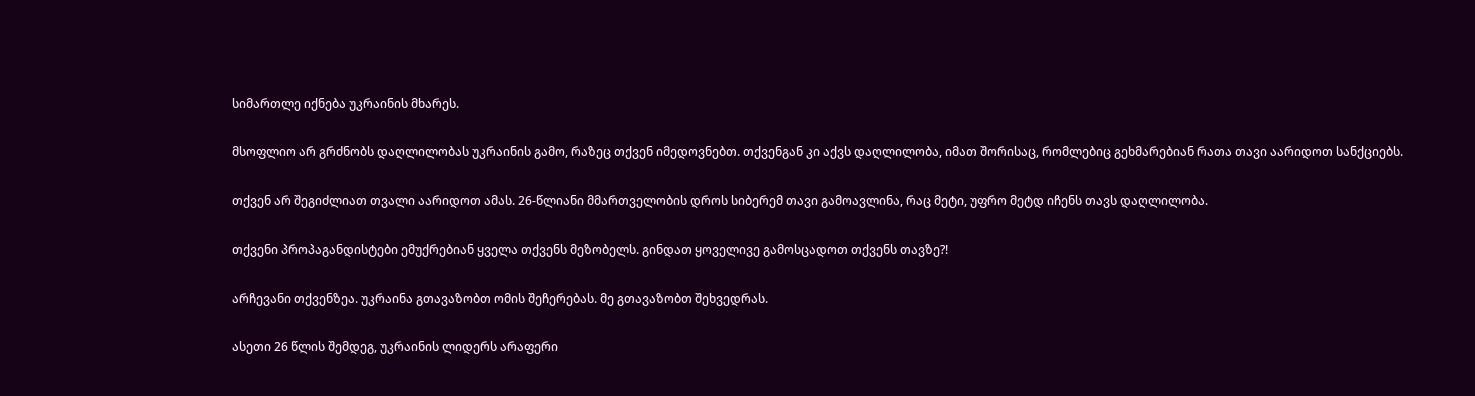სიმართლე იქნება უკრაინის მხარეს.

მსოფლიო არ გრძნობს დაღლილობას უკრაინის გამო, რაზეც თქვენ იმედოვნებთ. თქვენგან კი აქვს დაღლილობა, იმათ შორისაც, რომლებიც გეხმარებიან რათა თავი აარიდოთ სანქციებს.

თქვენ არ შეგიძლიათ თვალი აარიდოთ ამას. 26-წლიანი მმართველობის დროს სიბერემ თავი გამოავლინა, რაც მეტი, უფრო მეტდ იჩენს თავს დაღლილობა.

თქვენი პროპაგანდისტები ემუქრებიან ყველა თქვენს მეზობელს. გინდათ ყოველივე გამოსცადოთ თქვენს თავზე?!

არჩევანი თქვენზეა. უკრაინა გთავაზობთ ომის შეჩერებას. მე გთავაზობთ შეხვედრას.

ასეთი 26 წლის შემდეგ, უკრაინის ლიდერს არაფერი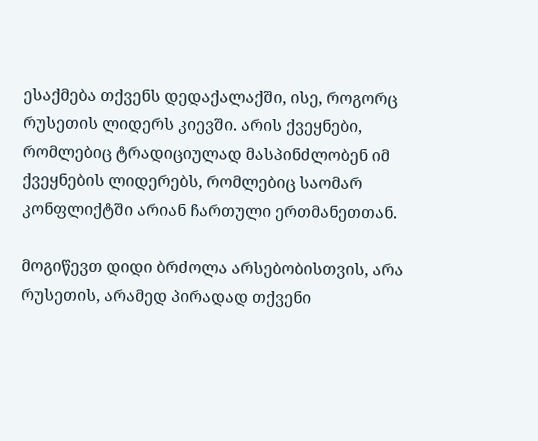ესაქმება თქვენს დედაქალაქში, ისე, როგორც რუსეთის ლიდერს კიევში. არის ქვეყნები, რომლებიც ტრადიციულად მასპინძლობენ იმ ქვეყნების ლიდერებს, რომლებიც საომარ კონფლიქტში არიან ჩართული ერთმანეთთან.

მოგიწევთ დიდი ბრძოლა არსებობისთვის, არა რუსეთის, არამედ პირადად თქვენი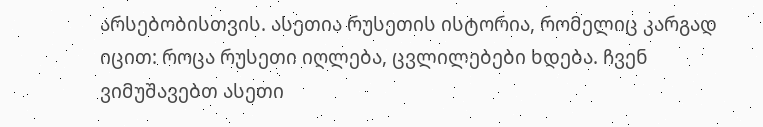არსებობისთვის. ასეთია რუსეთის ისტორია, რომელიც კარგად იცით: როცა რუსეთი იღლება, ცვლილებები ხდება. ჩვენ ვიმუშავებთ ასეთი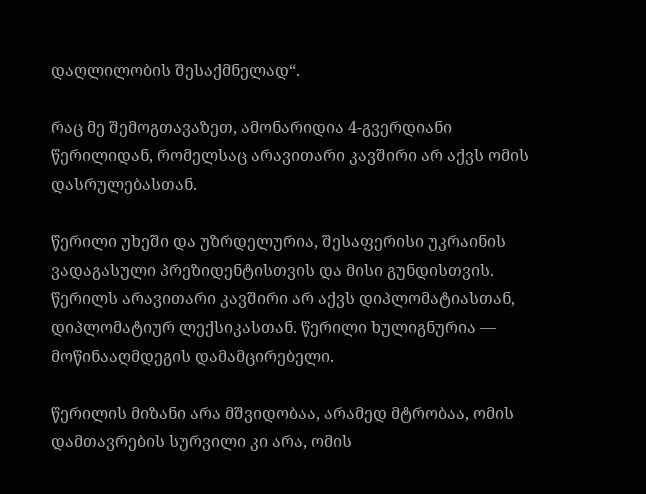დაღლილობის შესაქმნელად“.

რაც მე შემოგთავაზეთ, ამონარიდია 4-გვერდიანი წერილიდან, რომელსაც არავითარი კავშირი არ აქვს ომის დასრულებასთან.

წერილი უხეში და უზრდელურია, შესაფერისი უკრაინის ვადაგასული პრეზიდენტისთვის და მისი გუნდისთვის. წერილს არავითარი კავშირი არ აქვს დიპლომატიასთან, დიპლომატიურ ლექსიკასთან. წერილი ხულიგნურია — მოწინააღმდეგის დამამცირებელი.

წერილის მიზანი არა მშვიდობაა, არამედ მტრობაა, ომის დამთავრების სურვილი კი არა, ომის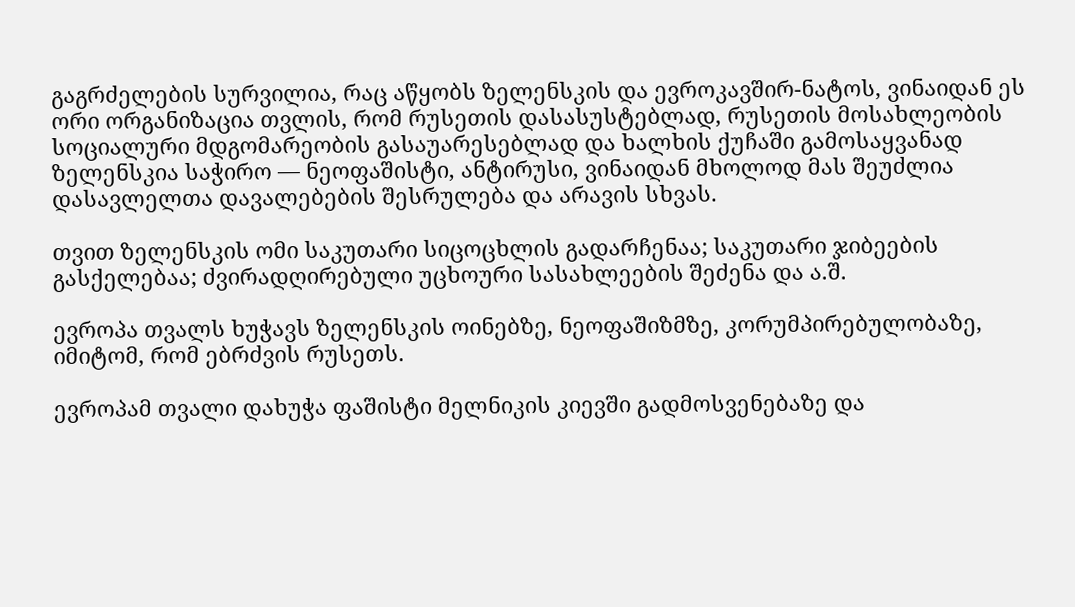გაგრძელების სურვილია, რაც აწყობს ზელენსკის და ევროკავშირ-ნატოს, ვინაიდან ეს ორი ორგანიზაცია თვლის, რომ რუსეთის დასასუსტებლად, რუსეთის მოსახლეობის სოციალური მდგომარეობის გასაუარესებლად და ხალხის ქუჩაში გამოსაყვანად ზელენსკია საჭირო — ნეოფაშისტი, ანტირუსი, ვინაიდან მხოლოდ მას შეუძლია დასავლელთა დავალებების შესრულება და არავის სხვას.

თვით ზელენსკის ომი საკუთარი სიცოცხლის გადარჩენაა; საკუთარი ჯიბეების გასქელებაა; ძვირადღირებული უცხოური სასახლეების შეძენა და ა.შ.

ევროპა თვალს ხუჭავს ზელენსკის ოინებზე, ნეოფაშიზმზე, კორუმპირებულობაზე, იმიტომ, რომ ებრძვის რუსეთს.

ევროპამ თვალი დახუჭა ფაშისტი მელნიკის კიევში გადმოსვენებაზე და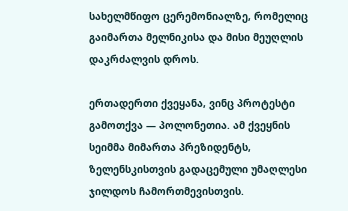სახელმწიფო ცერემონიალზე, რომელიც გაიმართა მელნიკისა და მისი მეუღლის დაკრძალვის დროს.

ერთადერთი ქვეყანა, ვინც პროტესტი გამოთქვა — პოლონეთია. ამ ქვეყნის სეიმმა მიმართა პრეზიდენტს, ზელენსკისთვის გადაცემული უმაღლესი ჯილდოს ჩამორთმევისთვის.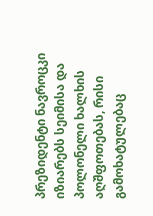პრეზიდენტი ნავროცკი იზიარებს სეიმისა და პოლონელი ხალხის აღშფოთებას, რისი გამოხატულებაც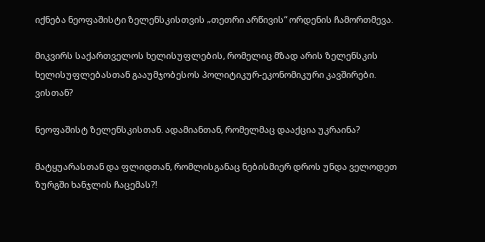იქნება ნეოფაშისტი ზელენსკისთვის „თეთრი არწივის“ ორდენის ჩამორთმევა.

მიკვირს საქართველოს ხელისუფლების, რომელიც მზად არის ზელენსკის ხელისუფლებასთან გააუმჯობესოს პოლიტიკურ-ეკონომიკური კავშირები. ვისთან?

ნეოფაშისტ ზელენსკისთან. ადამიანთან, რომელმაც დააქცია უკრაინა?

მატყუარასთან და ფლიდთან, რომლისგანაც ნებისმიერ დროს უნდა ველოდეთ ზურგში ხანჯლის ჩაცემას?!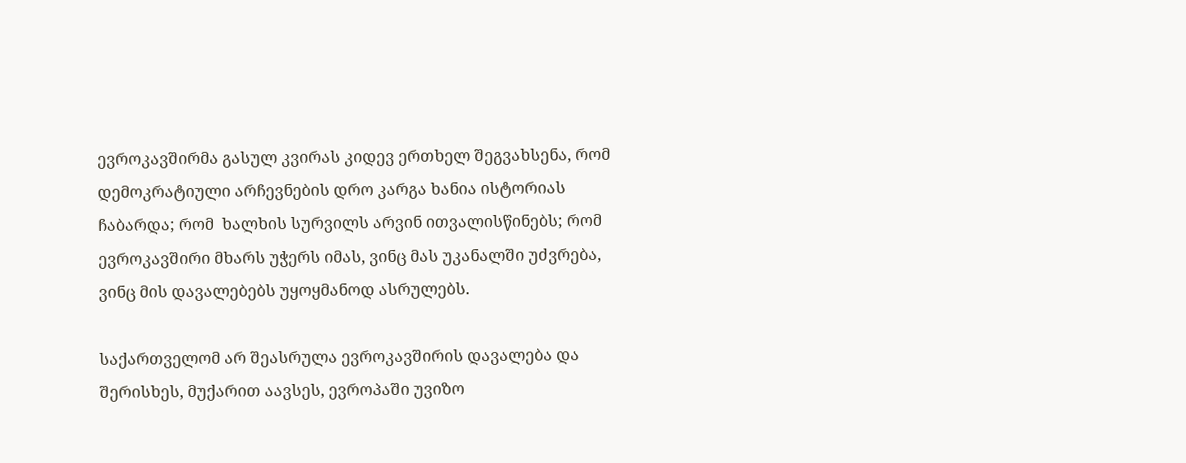ევროკავშირმა გასულ კვირას კიდევ ერთხელ შეგვახსენა, რომ დემოკრატიული არჩევნების დრო კარგა ხანია ისტორიას ჩაბარდა; რომ  ხალხის სურვილს არვინ ითვალისწინებს; რომ ევროკავშირი მხარს უჭერს იმას, ვინც მას უკანალში უძვრება, ვინც მის დავალებებს უყოყმანოდ ასრულებს.

საქართველომ არ შეასრულა ევროკავშირის დავალება და შერისხეს, მუქარით აავსეს, ევროპაში უვიზო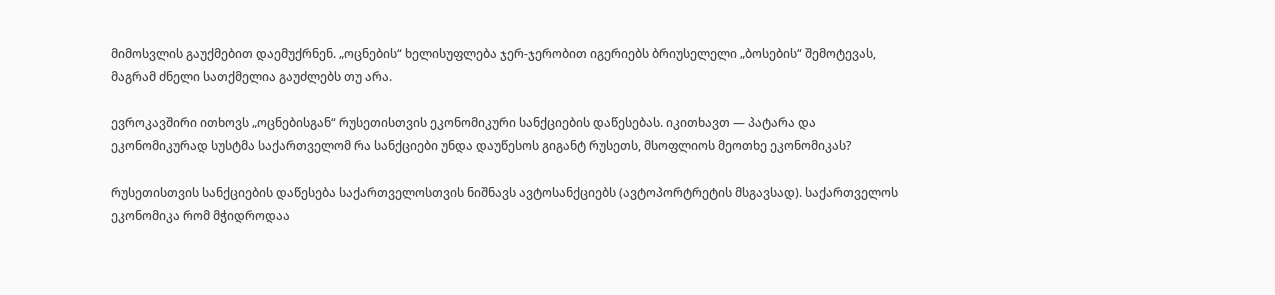მიმოსვლის გაუქმებით დაემუქრნენ. „ოცნების“ ხელისუფლება ჯერ-ჯერობით იგერიებს ბრიუსელელი „ბოსების“ შემოტევას, მაგრამ ძნელი სათქმელია გაუძლებს თუ არა.

ევროკავშირი ითხოვს „ოცნებისგან“ რუსეთისთვის ეკონომიკური სანქციების დაწესებას. იკითხავთ — პატარა და ეკონომიკურად სუსტმა საქართველომ რა სანქციები უნდა დაუწესოს გიგანტ რუსეთს, მსოფლიოს მეოთხე ეკონომიკას?

რუსეთისთვის სანქციების დაწესება საქართველოსთვის ნიშნავს ავტოსანქციებს (ავტოპორტრეტის მსგავსად). საქართველოს ეკონომიკა რომ მჭიდროდაა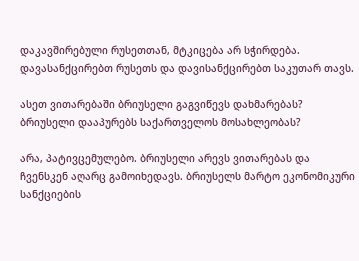დაკავშირებული რუსეთთან, მტკიცება არ სჭირდება. დავასანქცირებთ რუსეთს და დავისანქცირებთ საკუთარ თავს.

ასეთ ვითარებაში ბრიუსელი გაგვიწევს დახმარებას? ბრიუსელი დააპურებს საქართველოს მოსახლეობას?

არა, პატივცემულებო. ბრიუსელი არევს ვითარებას და ჩვენსკენ აღარც გამოიხედავს. ბრიუსელს მარტო ეკონომიკური სანქციების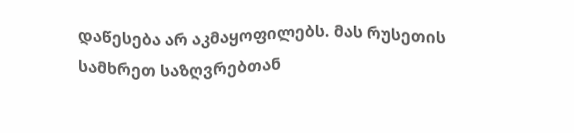დაწესება არ აკმაყოფილებს. მას რუსეთის სამხრეთ საზღვრებთან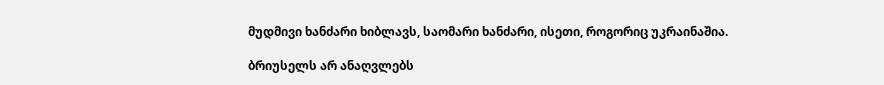მუდმივი ხანძარი ხიბლავს, საომარი ხანძარი, ისეთი, როგორიც უკრაინაშია.

ბრიუსელს არ ანაღვლებს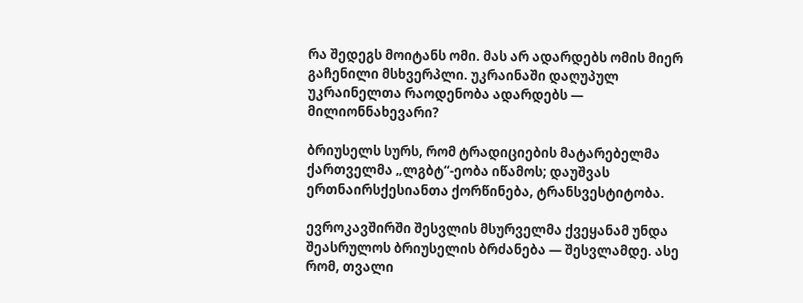რა შედეგს მოიტანს ომი. მას არ ადარდებს ომის მიერ გაჩენილი მსხვერპლი. უკრაინაში დაღუპულ უკრაინელთა რაოდენობა ადარდებს — მილიონნახევარი?

ბრიუსელს სურს, რომ ტრადიციების მატარებელმა ქართველმა „ლგბტ“-ეობა იწამოს; დაუშვას ერთნაირსქესიანთა ქორწინება, ტრანსვესტიტობა.

ევროკავშირში შესვლის მსურველმა ქვეყანამ უნდა შეასრულოს ბრიუსელის ბრძანება — შესვლამდე. ასე რომ, თვალი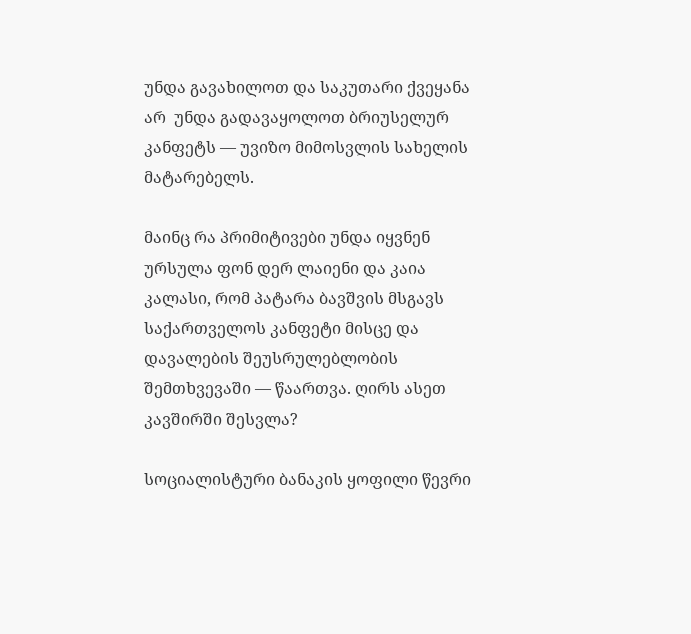უნდა გავახილოთ და საკუთარი ქვეყანა არ  უნდა გადავაყოლოთ ბრიუსელურ კანფეტს — უვიზო მიმოსვლის სახელის მატარებელს.

მაინც რა პრიმიტივები უნდა იყვნენ ურსულა ფონ დერ ლაიენი და კაია კალასი, რომ პატარა ბავშვის მსგავს საქართველოს კანფეტი მისცე და დავალების შეუსრულებლობის შემთხვევაში — წაართვა. ღირს ასეთ კავშირში შესვლა?

სოციალისტური ბანაკის ყოფილი წევრი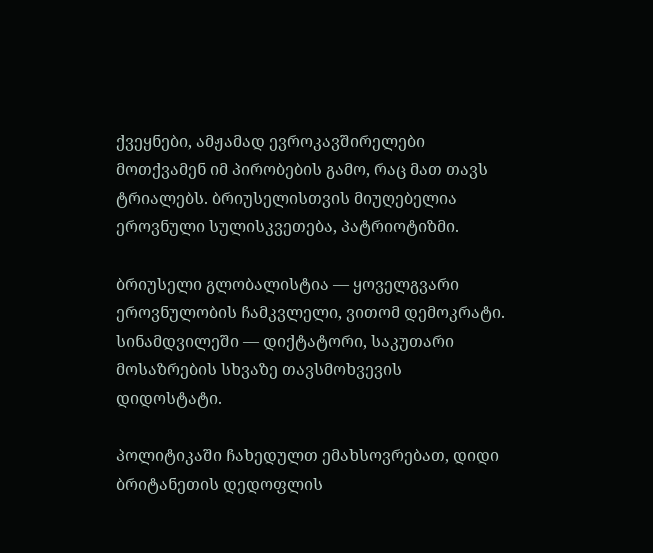ქვეყნები, ამჟამად ევროკავშირელები მოთქვამენ იმ პირობების გამო, რაც მათ თავს ტრიალებს. ბრიუსელისთვის მიუღებელია ეროვნული სულისკვეთება, პატრიოტიზმი.

ბრიუსელი გლობალისტია — ყოველგვარი ეროვნულობის ჩამკვლელი, ვითომ დემოკრატი. სინამდვილეში — დიქტატორი, საკუთარი მოსაზრების სხვაზე თავსმოხვევის დიდოსტატი.

პოლიტიკაში ჩახედულთ ემახსოვრებათ, დიდი ბრიტანეთის დედოფლის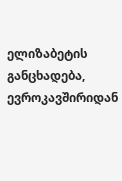ელიზაბეტის განცხადება, ევროკავშირიდან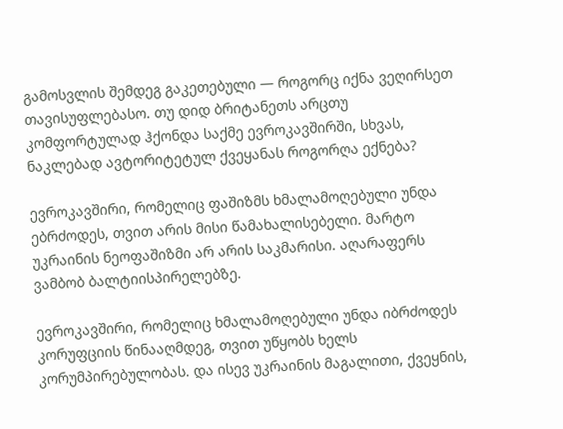გამოსვლის შემდეგ გაკეთებული — როგორც იქნა ვეღირსეთ თავისუფლებასო. თუ დიდ ბრიტანეთს არცთუ კომფორტულად ჰქონდა საქმე ევროკავშირში, სხვას, ნაკლებად ავტორიტეტულ ქვეყანას როგორღა ექნება?

ევროკავშირი, რომელიც ფაშიზმს ხმალამოღებული უნდა ებრძოდეს, თვით არის მისი წამახალისებელი. მარტო უკრაინის ნეოფაშიზმი არ არის საკმარისი. აღარაფერს ვამბობ ბალტიისპირელებზე.

ევროკავშირი, რომელიც ხმალამოღებული უნდა იბრძოდეს კორუფციის წინააღმდეგ, თვით უწყობს ხელს კორუმპირებულობას. და ისევ უკრაინის მაგალითი, ქვეყნის,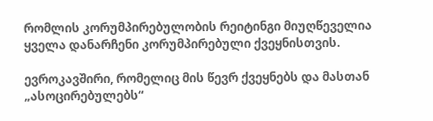რომლის კორუმპირებულობის რეიტინგი მიუღწეველია ყველა დანარჩენი კორუმპირებული ქვეყნისთვის.

ევროკავშირი, რომელიც მის წევრ ქვეყნებს და მასთან „ასოცირებულებს“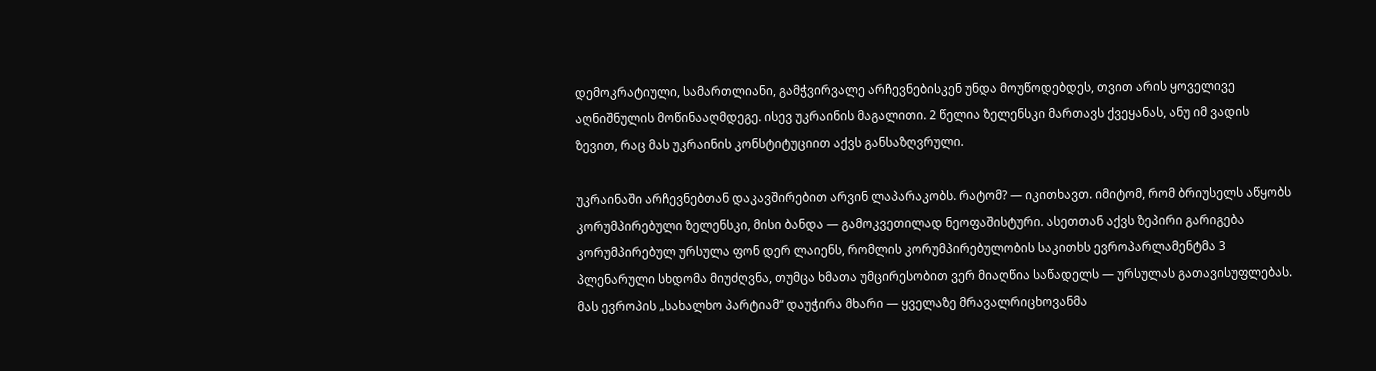დემოკრატიული, სამართლიანი, გამჭვირვალე არჩევნებისკენ უნდა მოუწოდებდეს, თვით არის ყოველივე აღნიშნულის მოწინააღმდეგე. ისევ უკრაინის მაგალითი. 2 წელია ზელენსკი მართავს ქვეყანას, ანუ იმ ვადის ზევით, რაც მას უკრაინის კონსტიტუციით აქვს განსაზღვრული.

უკრაინაში არჩევნებთან დაკავშირებით არვინ ლაპარაკობს. რატომ? — იკითხავთ. იმიტომ, რომ ბრიუსელს აწყობს კორუმპირებული ზელენსკი, მისი ბანდა — გამოკვეთილად ნეოფაშისტური. ასეთთან აქვს ზეპირი გარიგება კორუმპირებულ ურსულა ფონ დერ ლაიენს, რომლის კორუმპირებულობის საკითხს ევროპარლამენტმა 3 პლენარული სხდომა მიუძღვნა, თუმცა ხმათა უმცირესობით ვერ მიაღწია საწადელს — ურსულას გათავისუფლებას. მას ევროპის „სახალხო პარტიამ“ დაუჭირა მხარი — ყველაზე მრავალრიცხოვანმა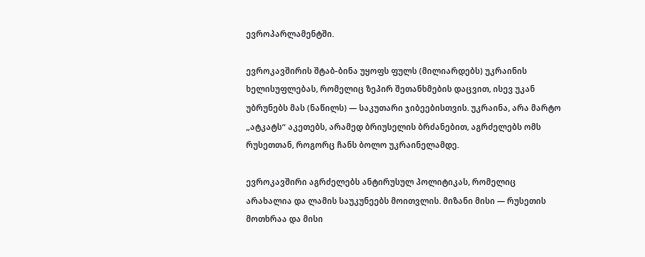ევროპარლამენტში.

ევროკავშირის შტაბ-ბინა უყოფს ფულს (მილიარდებს) უკრაინის ხელისუფლებას, რომელიც ზეპირ შეთანხმების დაცვით, ისევ უკან უბრუნებს მას (ნაწილს) — საკუთარი ჯიბეებისთვის. უკრაინა, არა მარტო „ატკატს“ აკეთებს, არამედ ბრიუსელის ბრძანებით, აგრძელებს ომს რუსეთთან, როგორც ჩანს ბოლო უკრაინელამდე.

ევროკავშირი აგრძელებს ანტირუსულ პოლიტიკას, რომელიც არახალია და ლამის საუკუნეებს მოითვლის. მიზანი მისი — რუსეთის მოთხრაა და მისი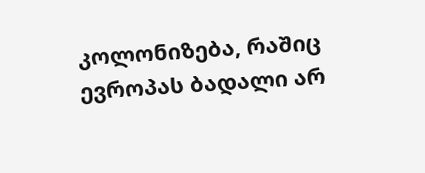კოლონიზება, რაშიც ევროპას ბადალი არ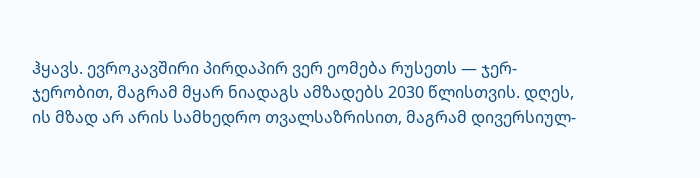ჰყავს. ევროკავშირი პირდაპირ ვერ ეომება რუსეთს — ჯერ-ჯერობით, მაგრამ მყარ ნიადაგს ამზადებს 2030 წლისთვის. დღეს, ის მზად არ არის სამხედრო თვალსაზრისით, მაგრამ დივერსიულ-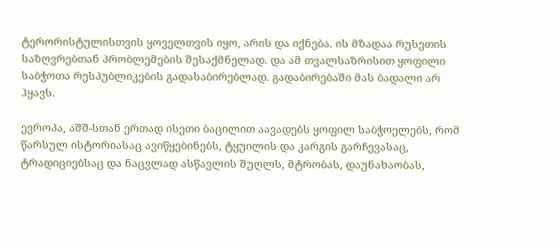ტერორისტულისთვის ყოველთვის იყო, არის და იქნება. ის მზადაა რუსეთის საზღვრებთან პრობლემების შესაქმნელად. და ამ თვალსაზრისით ყოფილი საბჭოთა რესპუბლიკების გადასაბირებლად. გადაბირებაში მას ბადალი არ ჰყავს.

ევროპა, აშშ-სთან ერთად ისეთი ბაცილით აავადებს ყოფილ საბჭოელებს, რომ წარსულ ისტორიასაც ავიწყებინებს, ტყუილის და კარგის გარჩევასაც, ტრადიციებსაც და ნაცვლად ასწავლის შუღლს, მტრობას, დაუნახაობას,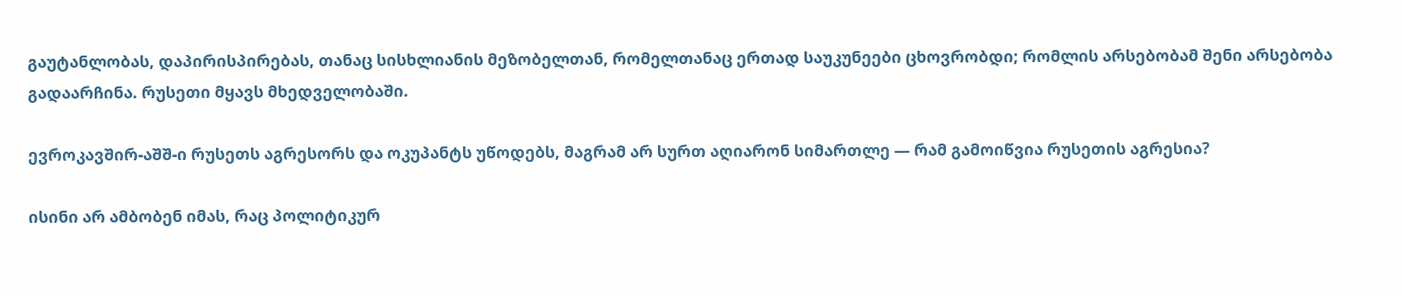გაუტანლობას, დაპირისპირებას, თანაც სისხლიანის მეზობელთან, რომელთანაც ერთად საუკუნეები ცხოვრობდი; რომლის არსებობამ შენი არსებობა გადაარჩინა. რუსეთი მყავს მხედველობაში.

ევროკავშირ-აშშ-ი რუსეთს აგრესორს და ოკუპანტს უწოდებს, მაგრამ არ სურთ აღიარონ სიმართლე — რამ გამოიწვია რუსეთის აგრესია?

ისინი არ ამბობენ იმას, რაც პოლიტიკურ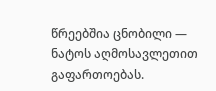წრეებშია ცნობილი — ნატოს აღმოსავლეთით გაფართოებას.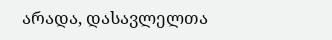არადა, დასავლელთა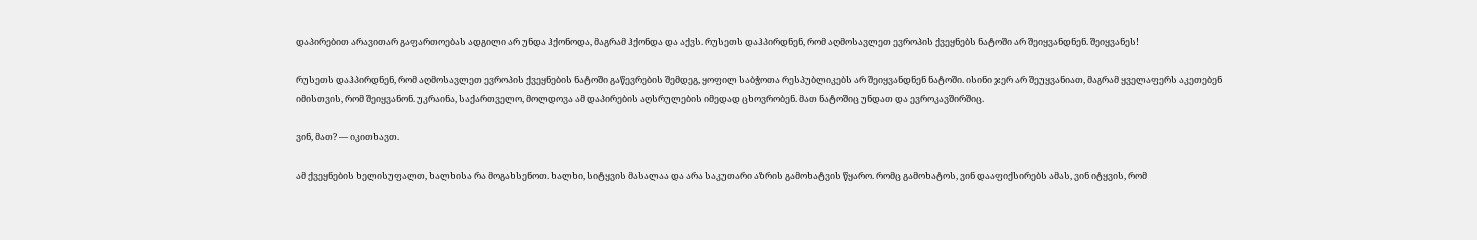დაპირებით არავითარ გაფართოებას ადგილი არ უნდა ჰქონოდა, მაგრამ ჰქონდა და აქვს. რუსეთს დაჰპირდნენ, რომ აღმოსავლეთ ევროპის ქვეყნებს ნატოში არ შეიყვანდნენ. შეიყვანეს!

რუსეთს დაჰპირდნენ, რომ აღმოსავლეთ ევროპის ქვეყნების ნატოში გაწევრების შემდეგ, ყოფილ საბჭოთა რესპუბლიკებს არ შეიყვანდნენ ნატოში. ისინი ჯერ არ შეუყვანიათ, მაგრამ ყველაფერს აკეთებენ იმისთვის, რომ შეიყვანონ. უკრაინა, საქართველო, მოლდოვა ამ დაპირების აღსრულების იმედად ცხოვრობენ. მათ ნატოშიც უნდათ და ევროკავშირშიც.

ვინ, მათ? — იკითხავთ.

ამ ქვეყნების ხელისუფალთ, ხალხისა რა მოგახსენოთ. ხალხი, სიტყვის მასალაა და არა საკუთარი აზრის გამოხატვის წყარო. რომც გამოხატოს, ვინ დააფიქსირებს ამას, ვინ იტყვის, რომ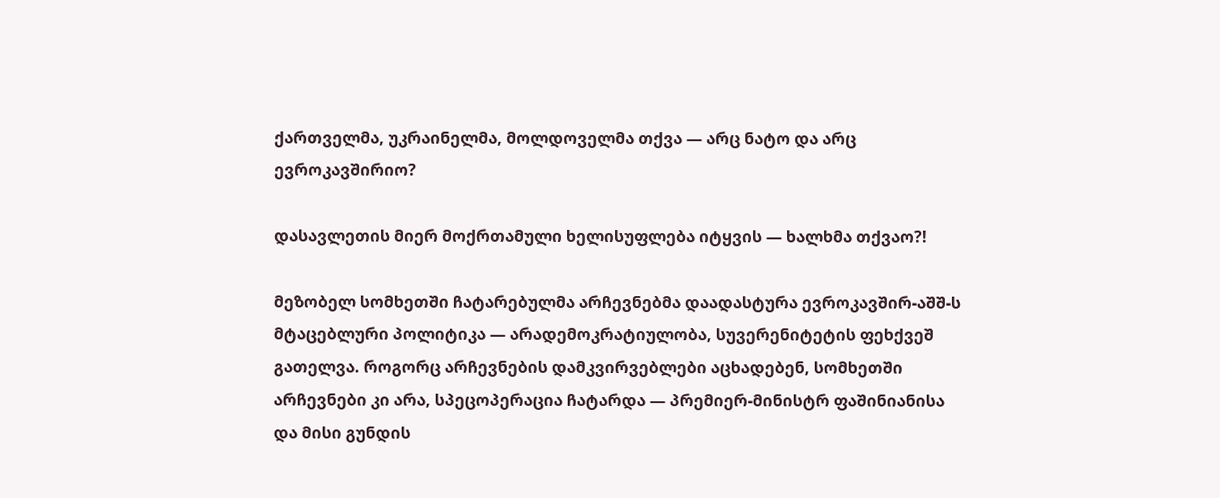ქართველმა, უკრაინელმა, მოლდოველმა თქვა — არც ნატო და არც ევროკავშირიო?

დასავლეთის მიერ მოქრთამული ხელისუფლება იტყვის — ხალხმა თქვაო?!

მეზობელ სომხეთში ჩატარებულმა არჩევნებმა დაადასტურა ევროკავშირ-აშშ-ს მტაცებლური პოლიტიკა — არადემოკრატიულობა, სუვერენიტეტის ფეხქვეშ გათელვა. როგორც არჩევნების დამკვირვებლები აცხადებენ, სომხეთში არჩევნები კი არა, სპეცოპერაცია ჩატარდა — პრემიერ-მინისტრ ფაშინიანისა და მისი გუნდის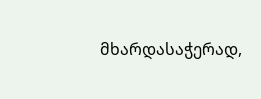მხარდასაჭერად,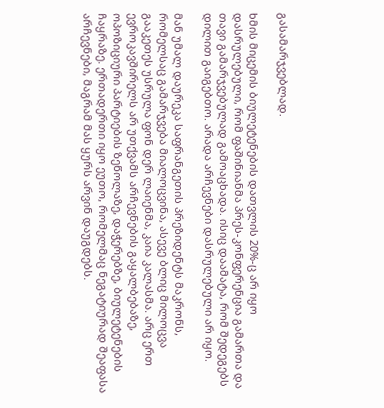გასამარჯვებლად.

ხმის მიცემის ბიულეტენების დათვლის 20%-ც არ იყო დასრულებული, რომ ფაშინიანმა პრეს-კონფერენცია გამართა და თავი გამარჯვებულად გამოაცხადა. ისიც დაამატა, რომ შედეგებს დილით გაიგებთო. არადა არჩევნები დასრულებული არ იყო.

მან უმალ დაურეკა საფრანგეთის პრეზიდენტს მაკრონს, რომელსაც გამარჯვება მიალოცვინა, ასევე ბლიც მილოცვა გააკეთეს უსრულა ფონ დერ ლაიენმა, კაია კალასმა. არც ერთ ევროკავშირელს არ უთქვამს არჩევნების გაყალბებაზე, ოპოზიციური პარტიების ზეწოლაზე, დაჭერებზე, ბიულეტენების ჩაყრაზე. ერთადერთი იყო ეუთო, რომელმაც ნეგატიურად შეაფასა არჩევნები, მაგრამ მას ყურს არვინ დაუგდებს.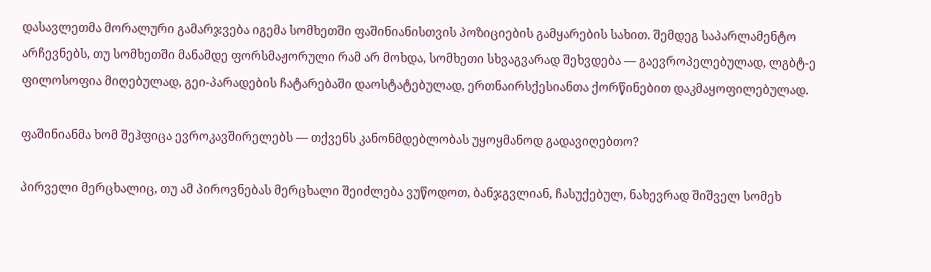დასავლეთმა მორალური გამარჯვება იგემა სომხეთში ფაშინიანისთვის პოზიციების გამყარების სახით. შემდეგ საპარლამენტო არჩევნებს, თუ სომხეთში მანამდე ფორსმაჟორული რამ არ მოხდა, სომხეთი სხვაგვარად შეხვდება — გაევროპელებულად, ლგბტ-ე ფილოსოფია მიღებულად, გეი-პარადების ჩატარებაში დაოსტატებულად, ერთნაირსქესიანთა ქორწინებით დაკმაყოფილებულად.

ფაშინიანმა ხომ შეჰფიცა ევროკავშირელებს — თქვენს კანონმდებლობას უყოყმანოდ გადავიღებთო?

პირველი მერცხალიც, თუ ამ პიროვნებას მერცხალი შეიძლება ვუწოდოთ, ბანჯგვლიან, ჩასუქებულ, ნახევრად შიშველ სომეხ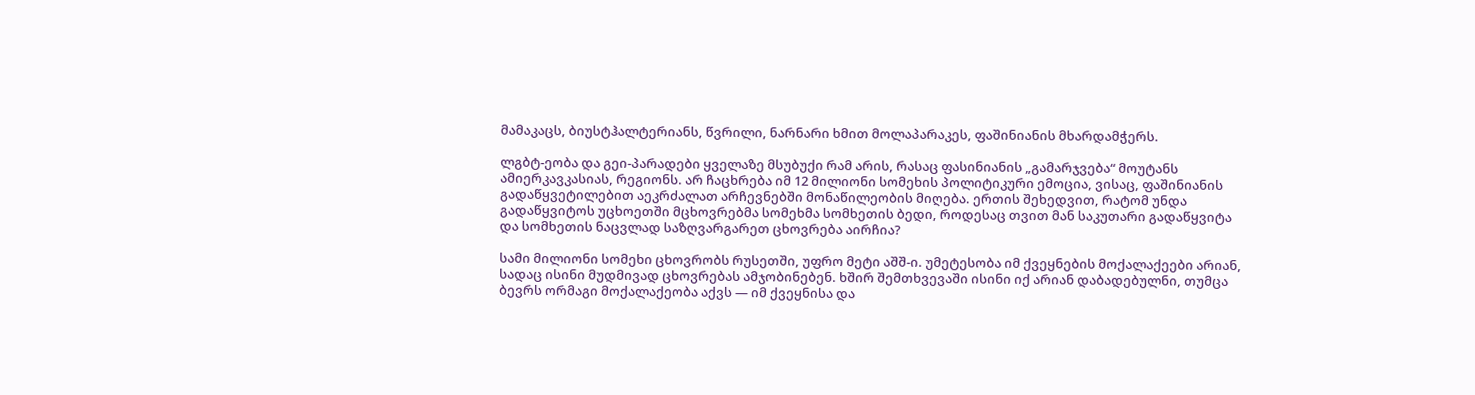მამაკაცს, ბიუსტჰალტერიანს, წვრილი, ნარნარი ხმით მოლაპარაკეს, ფაშინიანის მხარდამჭერს.

ლგბტ-ეობა და გეი-პარადები ყველაზე მსუბუქი რამ არის, რასაც ფასინიანის „გამარჯვება“ მოუტანს ამიერკავკასიას, რეგიონს. არ ჩაცხრება იმ 12 მილიონი სომეხის პოლიტიკური ემოცია, ვისაც, ფაშინიანის გადაწყვეტილებით აეკრძალათ არჩევნებში მონაწილეობის მიღება. ერთის შეხედვით, რატომ უნდა გადაწყვიტოს უცხოეთში მცხოვრებმა სომეხმა სომხეთის ბედი, როდესაც თვით მან საკუთარი გადაწყვიტა და სომხეთის ნაცვლად საზღვარგარეთ ცხოვრება აირჩია?

სამი მილიონი სომეხი ცხოვრობს რუსეთში, უფრო მეტი აშშ-ი. უმეტესობა იმ ქვეყნების მოქალაქეები არიან, სადაც ისინი მუდმივად ცხოვრებას ამჯობინებენ. ხშირ შემთხვევაში ისინი იქ არიან დაბადებულნი, თუმცა ბევრს ორმაგი მოქალაქეობა აქვს — იმ ქვეყნისა და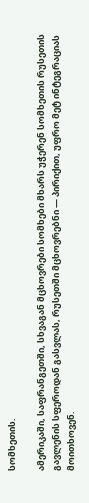სომხეთის.

ამერიკაში, საფრანგეთში, სხვაგან მცხოვრები სომხები მხარს უჭერენ სომხეთის რუსეთის გავლენის სფეროდან გასვლას, რუსეთში მცხოვრებნი — პირიქით, უფრო მეტ ინტეგრაციას მოითხოვენ.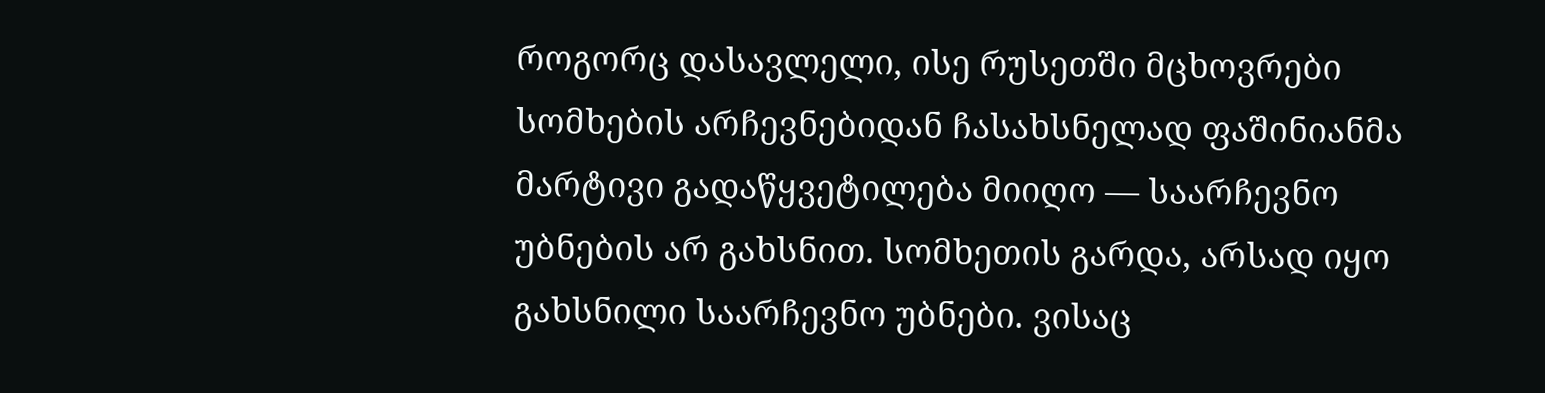როგორც დასავლელი, ისე რუსეთში მცხოვრები სომხების არჩევნებიდან ჩასახსნელად ფაშინიანმა მარტივი გადაწყვეტილება მიიღო — საარჩევნო უბნების არ გახსნით. სომხეთის გარდა, არსად იყო გახსნილი საარჩევნო უბნები. ვისაც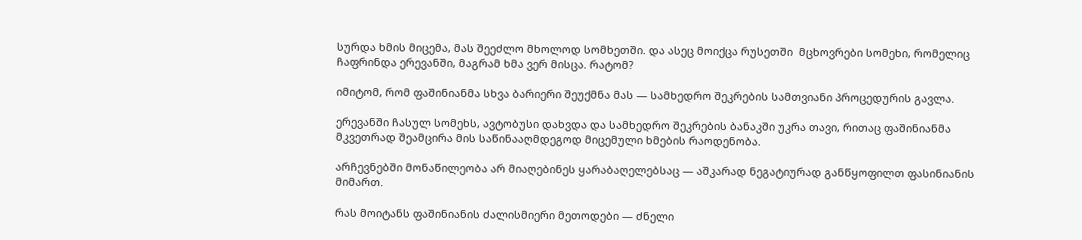სურდა ხმის მიცემა, მას შეეძლო მხოლოდ სომხეთში. და ასეც მოიქცა რუსეთში  მცხოვრები სომეხი, რომელიც ჩაფრინდა ერევანში, მაგრამ ხმა ვერ მისცა. რატომ?

იმიტომ, რომ ფაშინიანმა სხვა ბარიერი შეუქმნა მას — სამხედრო შეკრების სამთვიანი პროცედურის გავლა.

ერევანში ჩასულ სომეხს, ავტობუსი დახვდა და სამხედრო შეკრების ბანაკში უკრა თავი, რითაც ფაშინიანმა მკვეთრად შეამცირა მის საწინააღმდეგოდ მიცემული ხმების რაოდენობა.

არჩევნებში მონაწილეობა არ მიაღებინეს ყარაბაღელებსაც — აშკარად ნეგატიურად განწყოფილთ ფასინიანის მიმართ.

რას მოიტანს ფაშინიანის ძალისმიერი მეთოდები — ძნელი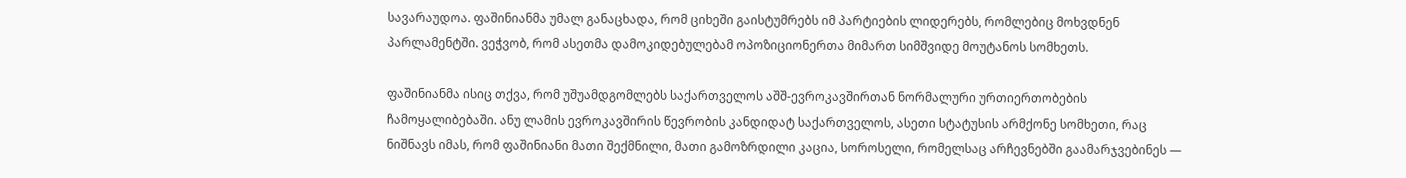სავარაუდოა. ფაშინიანმა უმალ განაცხადა, რომ ციხეში გაისტუმრებს იმ პარტიების ლიდერებს, რომლებიც მოხვდნენ პარლამენტში. ვეჭვობ, რომ ასეთმა დამოკიდებულებამ ოპოზიციონერთა მიმართ სიმშვიდე მოუტანოს სომხეთს.

ფაშინიანმა ისიც თქვა, რომ უშუამდგომლებს საქართველოს აშშ-ევროკავშირთან ნორმალური ურთიერთობების ჩამოყალიბებაში. ანუ ლამის ევროკავშირის წევრობის კანდიდატ საქართველოს, ასეთი სტატუსის არმქონე სომხეთი, რაც ნიშნავს იმას, რომ ფაშინიანი მათი შექმნილი, მათი გამოზრდილი კაცია, სოროსელი, რომელსაც არჩევნებში გაამარჯვებინეს —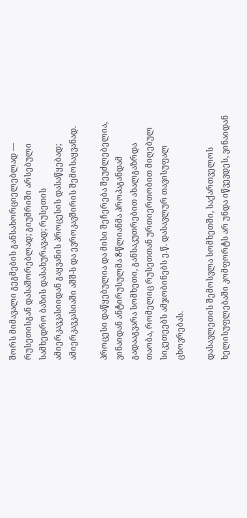შორს მიმავალი გეგმების განსახორციელებლად — რუსეთისგან დასაშორებლად; გიუმრიში არსებული სამხედრო ბაზის დასახურავად; რუსეთის ამიერკავკასიიდან გაყვანის პროცესის დასაწყებად; ამიერკავკასიაში აშშ-ს და ევროკავშირის შემოსაყვანად.

პროცესი დაწყებულია და მისი შეჩერება შეუძლებელია, ვინაიდან ანტირუსულმა 8-წლიანმა პროპაგანდამ გადააგვარა სომხეთი, განსაკუთრებით ახალგაზრდა თაობა, რომელიც რუსეთთან ურთიერთობით მიღებულ სიკეთეებს ამჯობინებს ე.წ. დასავლურ თავისუფალ ცხოვრებას.

დასავლეთის შემოსვლა სომხეთში, საქართველოს ხელისუფლებაში კომფორტს არ უნდა იწვევდეს, ვინაიდან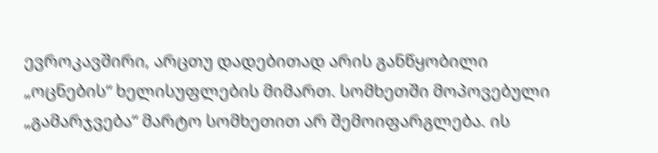ევროკავშირი, არცთუ დადებითად არის განწყობილი „ოცნების“ ხელისუფლების მიმართ. სომხეთში მოპოვებული „გამარჯვება“ მარტო სომხეთით არ შემოიფარგლება. ის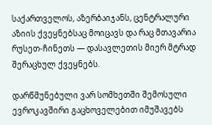საქართველოს, აზერბაიჯანს, ცენტრალური აზიის ქვეყნებსაც მოიცავს და რაც მთავარია რუსეთ-ჩინეთს — დასავლეთის მიერ მტრად შერაცხულ ქვეყნებს.

დარწმუნებული ვარ სომხეთში შემოსული ევროკავშირი გაცხოველებით იმუშავებს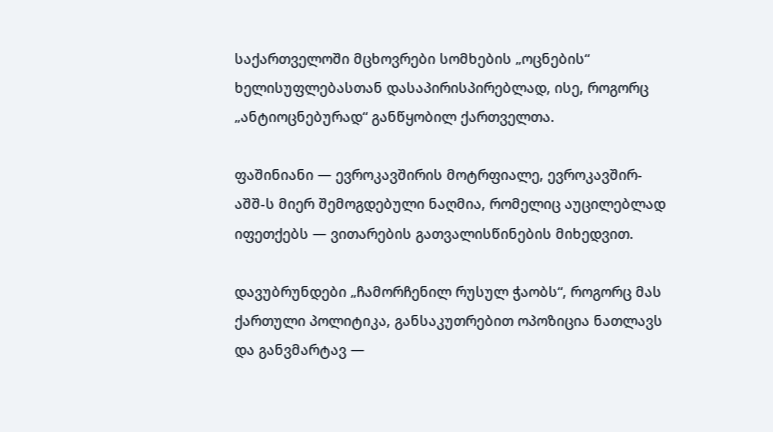საქართველოში მცხოვრები სომხების „ოცნების“ ხელისუფლებასთან დასაპირისპირებლად, ისე, როგორც „ანტიოცნებურად“ განწყობილ ქართველთა.

ფაშინიანი — ევროკავშირის მოტრფიალე, ევროკავშირ-აშშ-ს მიერ შემოგდებული ნაღმია, რომელიც აუცილებლად იფეთქებს — ვითარების გათვალისწინების მიხედვით.

დავუბრუნდები „ჩამორჩენილ რუსულ ჭაობს“, როგორც მას ქართული პოლიტიკა, განსაკუთრებით ოპოზიცია ნათლავს და განვმარტავ —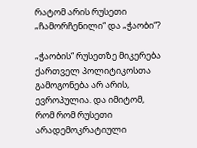რატომ არის რუსეთი „ჩამორჩენილი“ და „ჭაობი“?

„ჭაობის“ რუსეთზე მიკერება ქართველ პოლიტიკოსთა გამოგონება არ არის, ევროპულია. და იმიტომ, რომ რომ რუსეთი არადემოკრატიული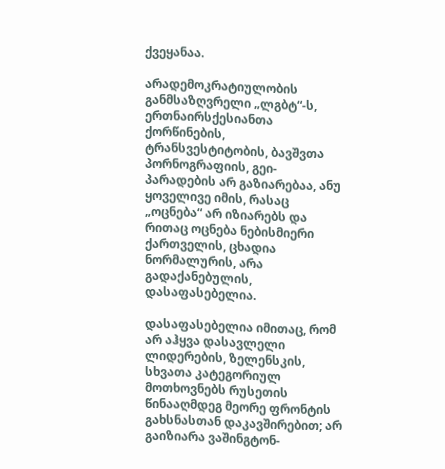ქვეყანაა.

არადემოკრატიულობის განმსაზღვრელი „ლგბტ“-ს, ერთნაირსქესიანთა ქორწინების, ტრანსვესტიტობის, ბავშვთა პორნოგრაფიის, გეი-პარადების არ გაზიარებაა, ანუ ყოველივე იმის, რასაც „ოცნება“ არ იზიარებს და რითაც ოცნება ნებისმიერი ქართველის, ცხადია ნორმალურის, არა გადაქანებულის, დასაფასებელია.

დასაფასებელია იმითაც, რომ არ აჰყვა დასავლელი ლიდერების, ზელენსკის, სხვათა კატეგორიულ მოთხოვნებს რუსეთის წინააღმდეგ მეორე ფრონტის გახსნასთან დაკავშირებით; არ გაიზიარა ვაშინგტონ-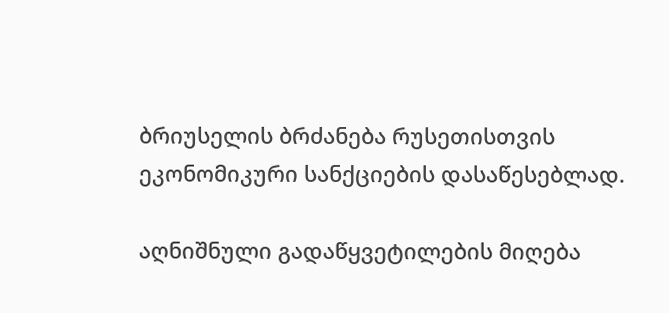ბრიუსელის ბრძანება რუსეთისთვის ეკონომიკური სანქციების დასაწესებლად.

აღნიშნული გადაწყვეტილების მიღება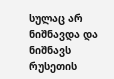სულაც არ ნიშნავდა და ნიშნავს რუსეთის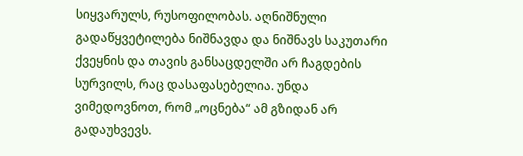სიყვარულს, რუსოფილობას. აღნიშნული გადაწყვეტილება ნიშნავდა და ნიშნავს საკუთარი ქვეყნის და თავის განსაცდელში არ ჩაგდების სურვილს, რაც დასაფასებელია. უნდა ვიმედოვნოთ, რომ „ოცნება“ ამ გზიდან არ გადაუხვევს.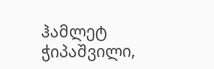ჰამლეტ ჭიპაშვილი,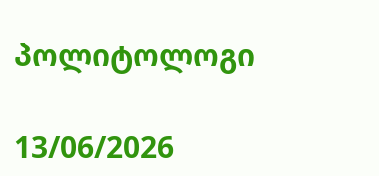პოლიტოლოგი

13/06/2026